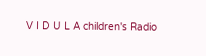V I D U L A children's Radio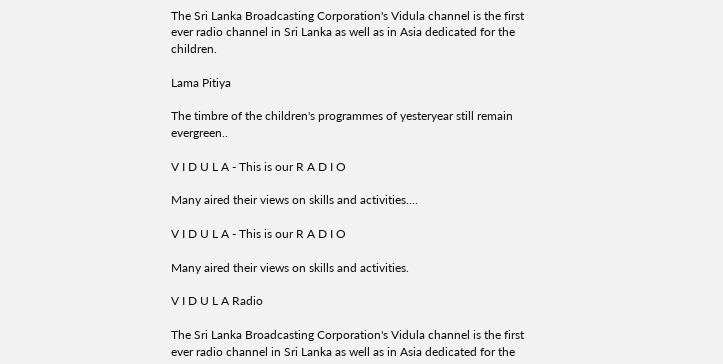The Sri Lanka Broadcasting Corporation's Vidula channel is the first ever radio channel in Sri Lanka as well as in Asia dedicated for the children.

Lama Pitiya

The timbre of the children's programmes of yesteryear still remain evergreen..

V I D U L A - This is our R A D I O

Many aired their views on skills and activities....

V I D U L A - This is our R A D I O

Many aired their views on skills and activities.

V I D U L A Radio

The Sri Lanka Broadcasting Corporation's Vidula channel is the first ever radio channel in Sri Lanka as well as in Asia dedicated for the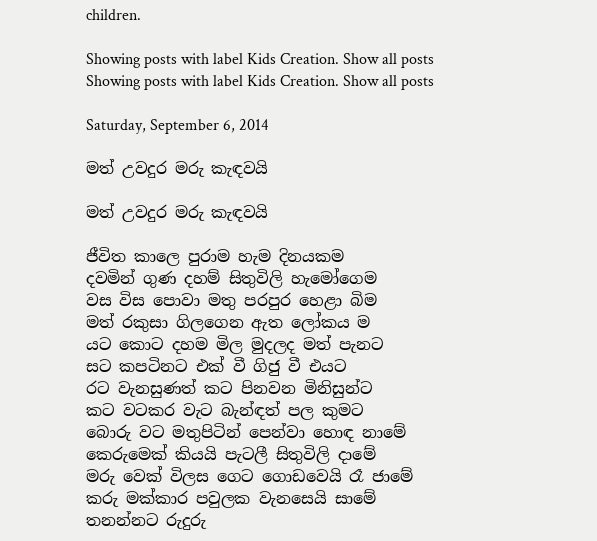children.

Showing posts with label Kids Creation. Show all posts
Showing posts with label Kids Creation. Show all posts

Saturday, September 6, 2014

මත් උවදුර මරු කැඳවයි

මත් උවදුර මරු කැඳවයි

ජීවිත කාලෙ පුරාම හැම දිනයකම
දවමින් ගුණ දහම් සිතුවිලි හැමෝගෙම
වස විස පොවා මතු පරපුර හෙළා බිම
මත් රකුසා ගිලගෙන ඇත ලෝකය ම
යට කොට දහම මිල මුදලද මත් පැනට
සට කපටිනට එක් වී ගිජු වී එයට
රට වැනසුණත් කට පිනවන මිනිසුන්ට
කට වටකර වැට බැන්ඳත් පල කුමට
බොරු වට මතුපිටින් පෙන්වා හොඳ නාමේ
කෙරුමෙක් කියයි පැටලී සිතුවිලි දාමේ
මරු වෙක් විලස ‍ගෙට ගොඩවෙයි රෑ ජාමේ
කරු මක්කාර පවුලක වැනසෙයි සාමේ
තනන්නට රුදුරු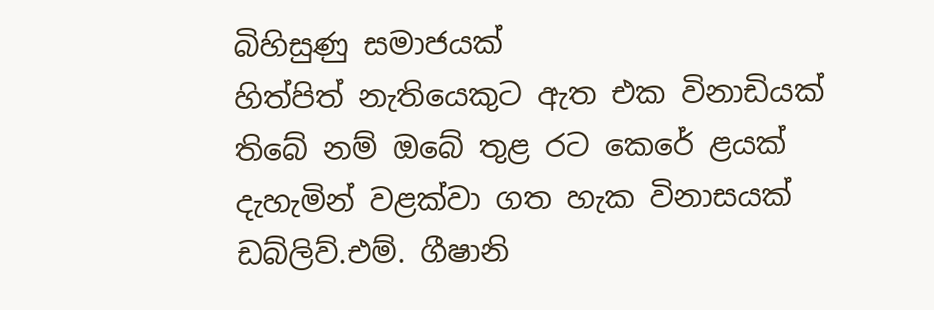බිහිසුණු සමාජයක්
හිත්පිත් නැතියෙකුට ඇත එක විනාඩියක්
තිබේ නම් ඔබේ තුළ රට කෙරේ ළයක්
දැහැමින් වළක්වා ගත හැක විනාසයක්
ඩබ්ලිව්.එම්. ගීෂානි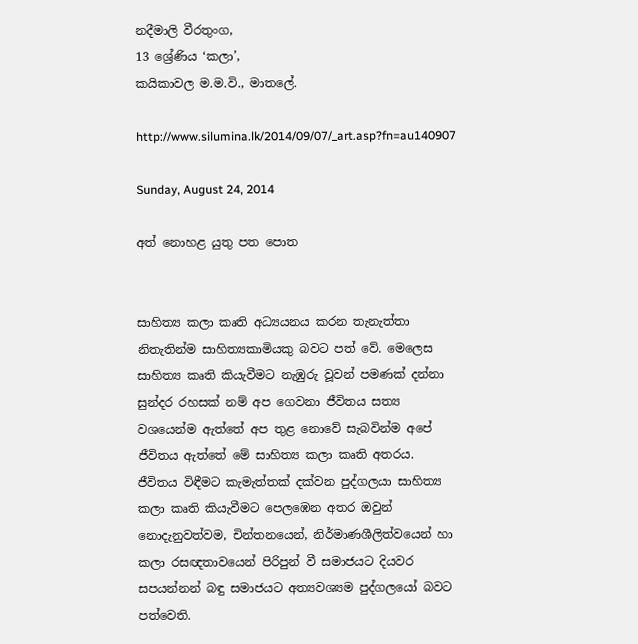නදීමාලි වීරතුංග,
13 ශ්‍රේණිය ‘කලා’,
කයිකාවල ම.ම.වි., මාතලේ.

http://www.silumina.lk/2014/09/07/_art.asp?fn=au140907

Sunday, August 24, 2014

අත් නොහළ යුතු පත පොත


සාහිත්‍ය කලා කෘති අධ්‍යයනය කරන තැනැත්තා නිතැතින්ම සාහිත්‍යකාමියකු බවට පත් වේ. මෙලෙස සාහිත්‍ය කෘති කියැවීමට නැඹුරු වූවන් පමණක් දන්නා සුන්දර රහසක් නම් අප ගෙවනා ජීවිතය සත්‍ය වශයෙන්ම ඇත්තේ අප තුළ නොවේ සැබවින්ම අපේ ජීවිතය ඇත්තේ මේ සාහිත්‍ය කලා කෘති අතරය.
ජීවිතය විඳීමට කැමැත්තක් දක්වන පුද්ගලයා සාහිත්‍ය කලා කෘති කියැවීමට පෙලඹෙන අතර ඔවුන් නොදැනුවත්වම, චින්තනයෙන්, නිර්මාණශීලිත්වයෙන් හා කලා රසඥතාවයෙන් පිරිපුන් වී සමාජයට දියවර සපයන්නන් බඳු සමාජයට අත්‍යවශ්‍යම පුද්ගලයෝ බවට පත්වෙති.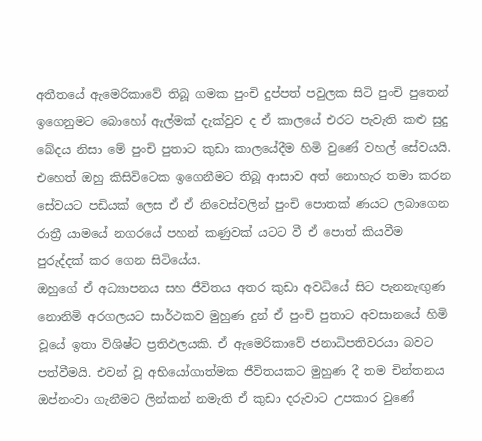අතීතයේ ඇමෙරිකාවේ තිබූ ගමක පුංචි දුප්පත් පවුලක සිටි පුංචි පුතෙන් ඉගෙනුමට බොහෝ ඇල්මක් දැක්වුව ද ඒ කාලයේ එරට පැවැති කළු සුදු බේදය නිසා මේ පුංචි පුතාට කුඩා කාලයේදීම හිමි වුණේ වහල් සේවයයි. එහෙත් ඔහු කිසිවිටෙක ඉගෙනීමට තිබූ ආසාව අත් නොහැර තමා කරන සේවයට පඩියක් ලෙස ඒ ඒ නිවෙස්වලින් පුංචි පොතක් ණයට ලබාගෙන රාත්‍රී යාමයේ නගරයේ පහන් කණුවක් යටට වී ඒ පොත් කියවීම පුරුද්දක් කර ගෙන සිටියේය.
ඔහුගේ ඒ අධ්‍යාපනය සහ ජීවිතය අතර කුඩා අවධියේ සිට පැනනැඟුණ නොනිමි අරගලයට සාර්ථකව මුහුණ දුන් ඒ පුංචි පුතාට අවසානයේ හිමි වූයේ ඉතා විශිෂ්ට ප්‍රතිඵලයකි. ඒ ඇමෙරිකාවේ ජනාධිපතිවරයා බවට පත්වීමයි. එවන් වූ අභියෝගාත්මක ජීවිතයකට මුහුණ දී තම චින්තනය ඔප්නංවා ගැනීමට ලින්කන් නමැති ඒ කුඩා දරුවාට උපකාර වුණේ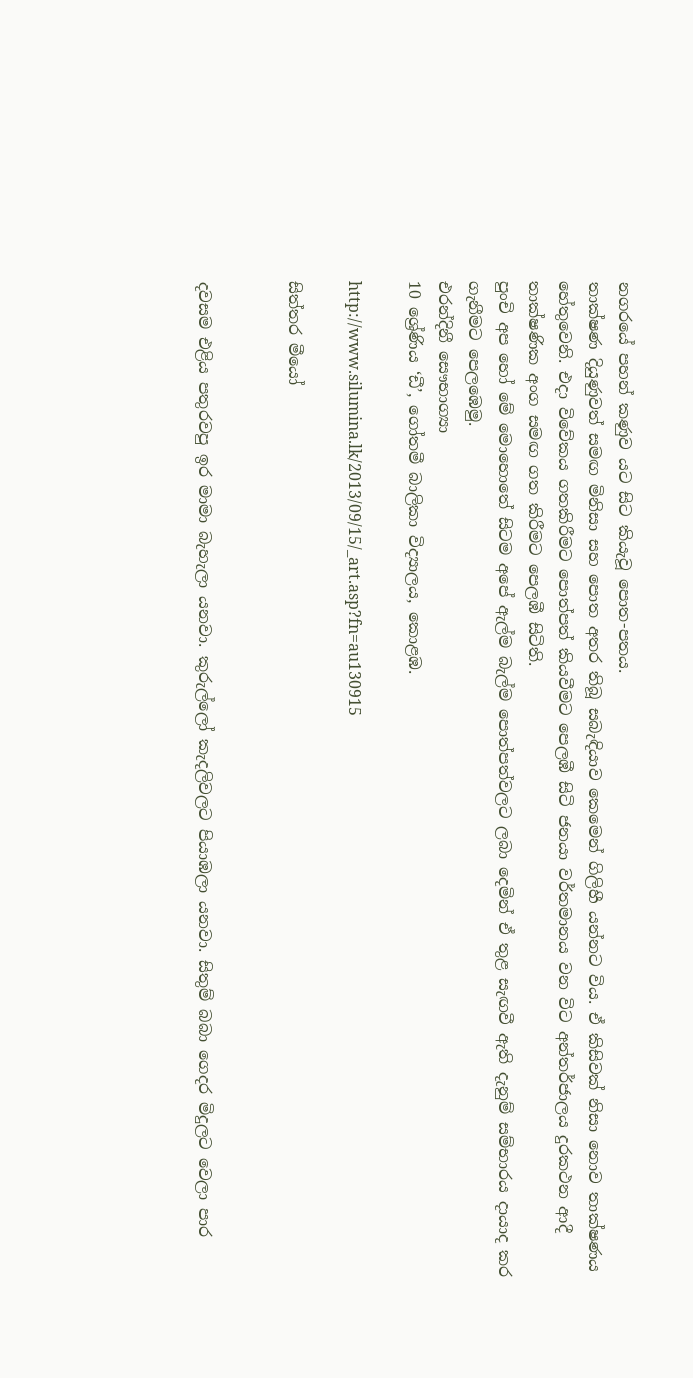නගරයේ පහන් කණුව යට සිට කියැවූ පොත-පතය.
තාක්ෂණ දියුණුවත් සමඟ මිනිසා සහ පොත අතර තිබූ සබැඳියාව කෙමෙන් ගිලිහී යන්නට විය. ඒ කිසිවක් නිසා නොව තාක්ෂණය හේතුවෙනි. එදා විවේකය ගතකිරීමට පොත්පත් කියවීමට පෙලඹී සිටි ජනයා වර්තමානය වන විට අන්තර්ජාලය දුරකථන ආදී තාක්ෂණික අංග සමඟ ගත කිරීමට පෙලඹී සිටිති.
පුංචි අප හෝ මේ මොහොතේ සිටම අපේ ඇල්ම බැල්ම පොත්පත්වලට ලබා දෙමින් ඒ තුළ සැඟවී ඇති දැනුම් සම්භාරය දායාද කර ගැනීමට පෙලඹෙමු.
එරන්දිනී සෞභාග්‍යා
10 ශ්‍රේණිය ‘ඩී’, ගෝතමී බාලිකා විද්‍යාලය, කොළඹ.

http://www.silumina.lk/2013/09/15/_art.asp?fn=au130915

සිත්තර මීයෝ


දවසම එළිය පතුරවපු ඉර මාමා බැහැලා යනවා. කුරුල්ලෝ කැදලිවලට පියාඹලා යනවා. සිතුම් බබා ගෙදර මිදුලට වෙලා පාර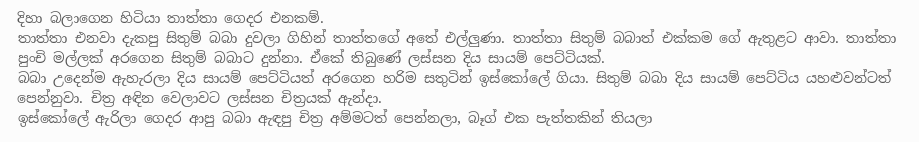දිහා බලාගෙන හිටියා තාත්තා ගෙදර එනකම්.
තාත්තා එනවා දැකපු සිතුම් බබා දුවලා ගිහින් තාත්තගේ අතේ එල්ලුණා. තාත්තා සිතුම් බබාත් එක්කම ගේ ඇතුළට ආවා. තාත්තා පුංචි මල්ලක් අරගෙන සිතුම් බබාට දුන්නා. ඒකේ තිබුණේ ලස්සන දිය සායම් පෙට්ටියක්‍.
බබා උදෙන්ම ඇහැරලා දිය සායම් පෙට්ටියත් අරගෙන හරිම සතු‍ටින් ඉස්කෝලේ ගියා. සිතුම් බබා දිය සායම් පෙට්ටිය යහළුවන්ටත් පෙන්නුවා. චිත්‍ර අඳින වෙලාවට ලස්සන චිත්‍රයක් ඇන්දා.
ඉස්කෝලේ ඇරිලා ගෙදර ආපු බබා ඇඳපු චිත්‍ර අම්මටත් පෙන්නලා, බෑග් එක පැත්තකින් තියලා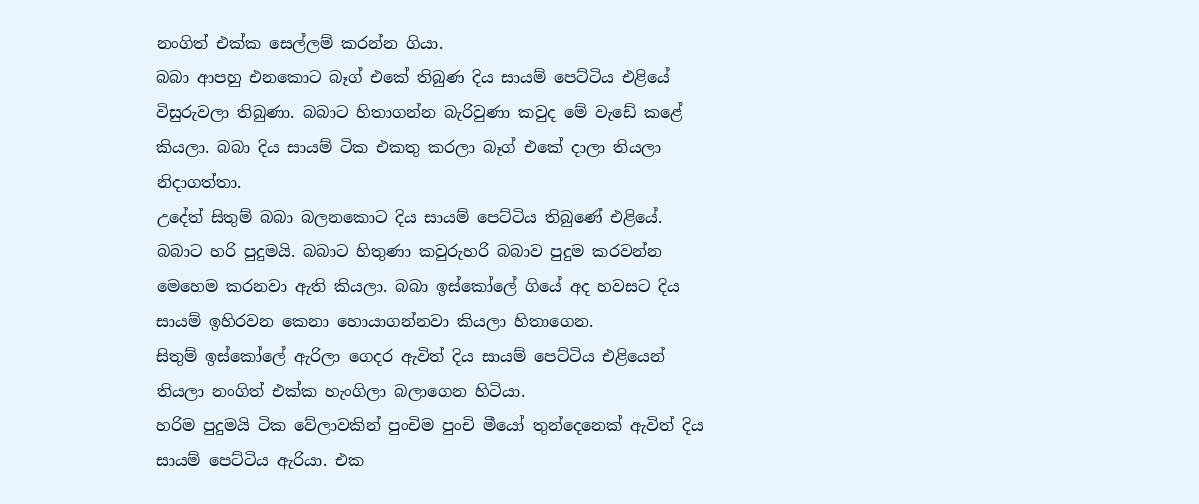නංගිත් එක්ක සෙල්ලම් කරන්න ගියා.
බබා ආපහු එනකොට බෑග් එකේ තිබුණ දිය සායම් පෙට්ටිය එළියේ විසුරුවලා තිබුණා. බබාට හිතාගන්න බැරිවුණා කවුද මේ වැඩේ කළේ කියලා. බබා දිය සායම් ටික එකතු කරලා බෑග් එකේ දාලා තියලා නිදාගත්තා.
උදේත් සිතුම් බබා බලනකොට දිය සායම් පෙට්ටිය තිබුණේ එළියේ. බබාට හරි පුදුමයි. බබාට හිතුණා කවුරුහරි බබාව පුදුම කරවන්න මෙහෙම කරනවා ඇති කියලා. බබා ඉස්කෝලේ ගියේ අද හවසට දිය සායම් ඉහිරවන කෙනා හොයාගන්නවා කියලා හිතාගෙන.
සිතුම් ඉස්කෝලේ ඇරිලා ගෙදර ඇවිත් දිය සායම් පෙට්ටිය එළියෙන් තියලා නංගිත් එක්ක හැංගිලා බලාගෙන හිටියා.
හරිම පුදුමයි ටික වේලාවකින් පුංචිම පුංචි මීයෝ තුන්දෙනෙක් ඇවිත් දිය සායම් පෙට්ටිය ඇරියා. එක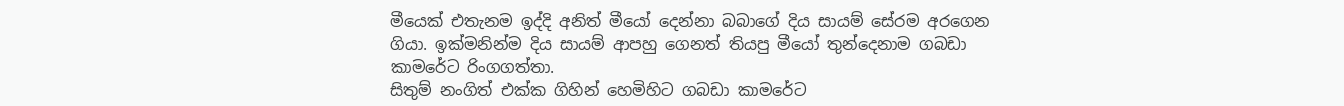මීයෙක් එතැනම ඉද්දි අනිත් මීයෝ දෙන්නා බබාගේ දිය සායම් සේරම අරගෙන ගියා. ඉක්මනින්ම දිය සායම් ආපහු ගෙනත් තියපු මීයෝ තුන්දෙනාම ගබඩා කාමරේට රිංගගත්තා.
සිතුම් නංගිත් එක්ක ගිහින් හෙමිහිට ගබඩා කාමරේට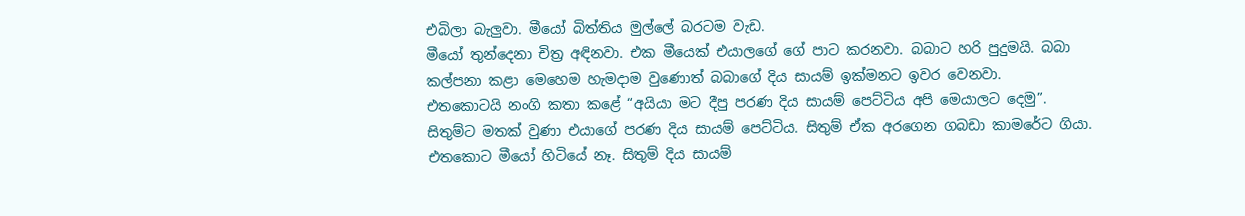එබිලා බැලුවා. මීයෝ බිත්තිය මුල්ලේ බරටම වැඩ.
මීයෝ තුන්දෙනා චිත්‍ර අඳිනවා. එක මීයෙක් එයාලගේ ගේ පාට කරනවා. බබාට හරි පුදුමයි. බබා කල්පනා කළා මෙහෙම හැමදාම වුණොත් බබාගේ දිය සායම් ඉක්මනට ඉවර වෙනවා.
එ‍තකොටයි නංගි කතා කළේ “අයියා මට දීපු පරණ දිය සායම් පෙට්ටිය අපි මෙයාලට දෙමු”.
සිතුම්ට මතක් වුණා එයාගේ පරණ දිය සායම් පෙට්ටිය. සිතුම් ඒක අරගෙන ගබඩා කාමරේට ගියා. එතකොට මීයෝ හිටියේ නෑ. සිතුම් දිය සායම්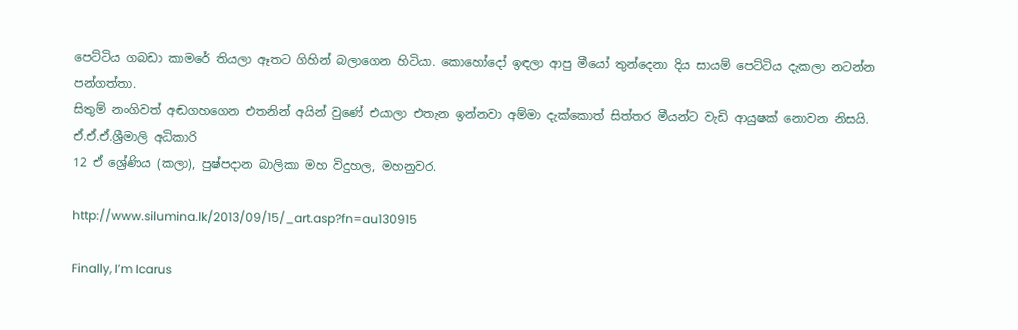පෙට්ටිය ගබඩා කාමරේ තියලා ඈතට ගිහින් බලාගෙන හිටියා. කොහෝදෝ ඉඳලා ආපු මීයෝ තුන්දෙනා දිය සායම් පෙට්ටිය දැකලා නටන්න පන්ගත්තා.
සිතුම් නංගිවත් අඬගහගෙන එතනින් අයින් වුණේ එයාලා එතැන ඉන්නවා අම්මා දැක්කොත් සිත්තර මීයන්ට වැඩි ආයුෂක් නොවන නිසයි.
ඒ.ඒ.ඒ.ශ්‍රීමාලි අධිකාරි
12 ඒ‍ ශ්‍රේණිය (කලා), පුෂ්පදාන බාලිකා මහ විදුහල, මහනුවර.

http://www.silumina.lk/2013/09/15/_art.asp?fn=au130915

Finally, I’m Icarus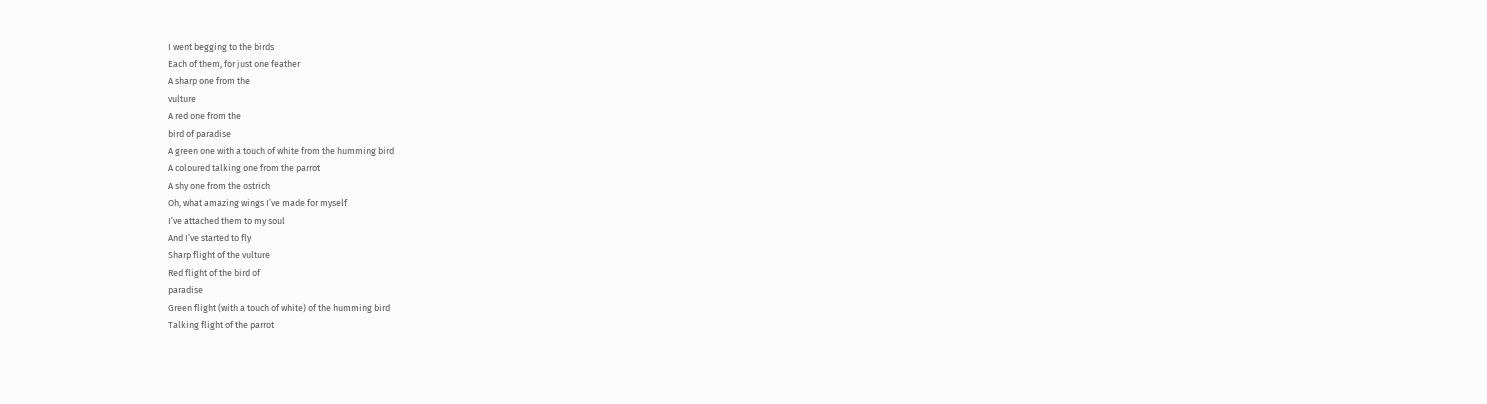I went begging to the birds
Each of them, for just one feather
A sharp one from the
vulture
A red one from the
bird of paradise
A green one with a touch of white from the humming bird
A coloured talking one from the parrot
A shy one from the ostrich
Oh, what amazing wings I’ve made for myself
I’ve attached them to my soul
And I’ve started to fly
Sharp flight of the vulture
Red flight of the bird of
paradise
Green flight (with a touch of white) of the humming bird
Talking flight of the parrot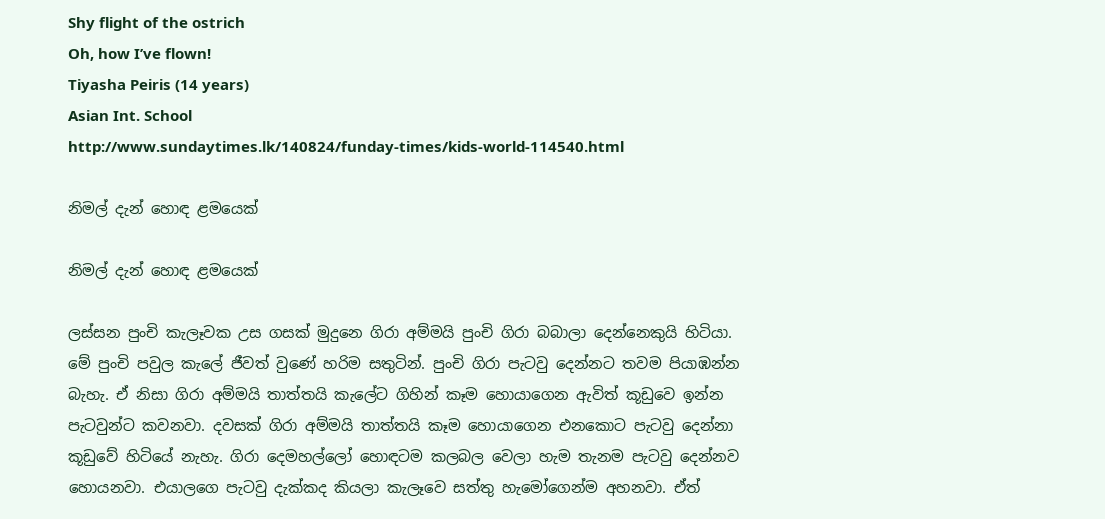Shy flight of the ostrich
Oh, how I’ve flown!
Tiyasha Peiris (14 years)
Asian Int. School
http://www.sundaytimes.lk/140824/funday-times/kids-world-114540.html

නිමල් දැන් හොඳ ළමයෙක්

නිමල් දැන් හොඳ ළමයෙක්

ලස්සන පුංචි කැලෑවක උස ගසක් මුදුනෙ ගිරා අම්මයි පුංචි ගිරා බබාලා දෙන්නෙකුයි හිටියා. මේ පුංචි පවුල කැලේ ජීවත් වුණේ හරිම සතුටින්. පුංචි ගිරා පැටවු දෙන්නට තවම පියාඹන්න බැහැ. ඒ නිසා ගිරා අම්මයි තාත්තයි කැලේට ගිහින් කෑම හොයාගෙන ඇවිත් කූඩුවෙ ඉන්න පැටවුන්ට කවනවා. දවසක් ගිරා අම්මයි තාත්තයි කෑම හොයාගෙන එනකොට පැටවු දෙන්නා කූඩුවේ හිටියේ නැහැ. ගිරා දෙමහල්ලෝ හොඳටම කලබල වෙලා හැම තැනම පැටවු දෙන්නව හොයනවා. එයාලගෙ පැටවු දැක්කද කියලා කැලෑවෙ සත්තු හැමෝගෙන්ම අහනවා. ඒත්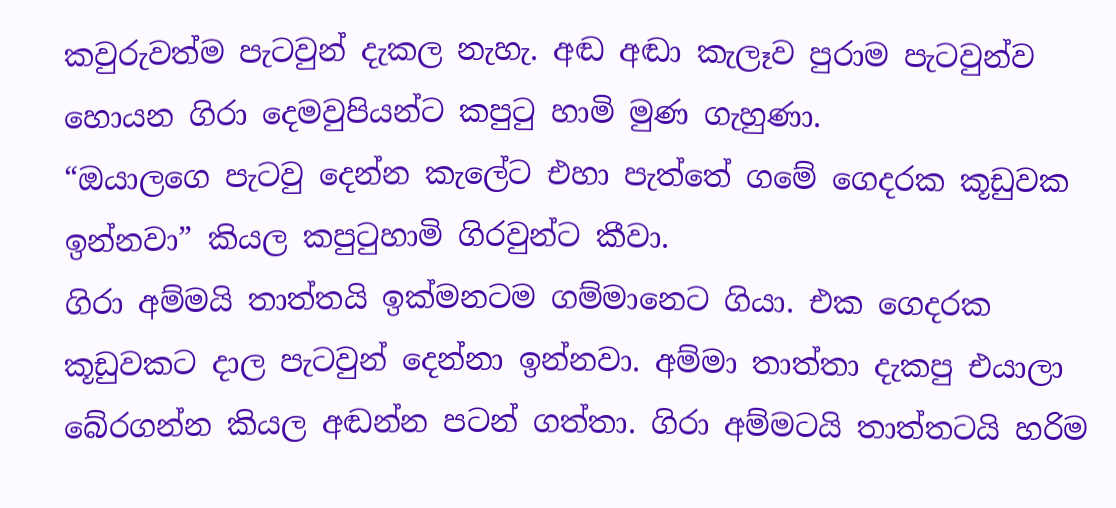කවුරුවත්ම පැටවුන් දැකල නැහැ. අඬ අඬා කැලෑව පුරාම පැටවුන්ව හොයන ගිරා දෙමවුපියන්ට කපුටු හාමි මුණ ගැහුණා.
“ඔයාලගෙ පැටවු දෙන්න කැලේට එහා පැත්තේ ගමේ ගෙදරක කූඩුවක ඉන්නවා” කියල කපුටුහාමි ගිරවුන්ට කීවා.
ගිරා අම්මයි තාත්තයි ඉක්මනටම ගම්මානෙට ගියා. එක ගෙදරක කූඩුවකට දාල පැටවුන් දෙන්නා ඉන්නවා. අම්මා තාත්තා දැකපු එයාලා බේරගන්න කියල අඬන්න පටන් ගත්තා. ගිරා අම්මටයි තාත්තටයි හරිම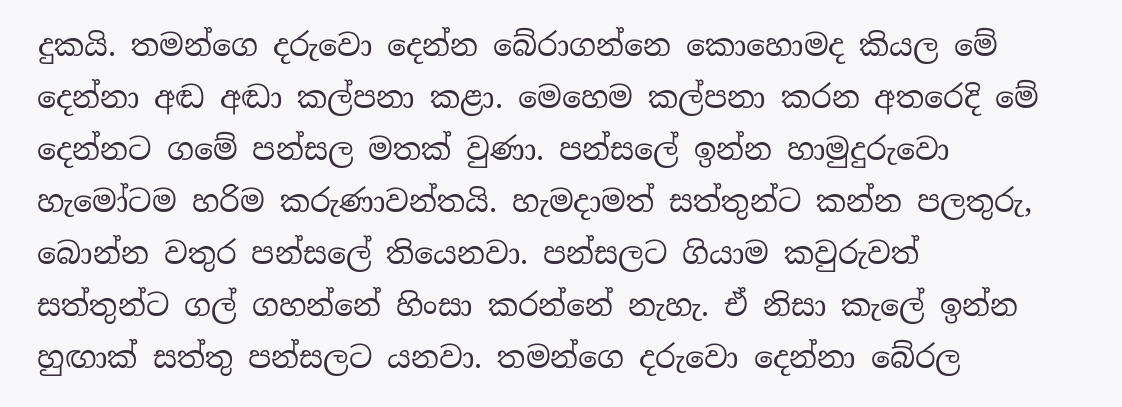දුකයි. තමන්ගෙ දරුවො දෙන්න බේරාගන්නෙ කොහොමද කියල මේ දෙන්නා අඬ අඬා කල්පනා කළා. මෙහෙම කල්පනා කරන අතරෙදි මේ දෙන්නට ගමේ පන්සල මතක් වුණා. පන්සලේ ඉන්න හාමුදුරුවො හැමෝටම හරිම කරුණාවන්තයි. හැමදාමත් සත්තුන්ට කන්න පලතුරු, බොන්න වතුර පන්සලේ තියෙනවා. පන්සලට ගියාම කවුරුවත් සත්තුන්ට ගල් ගහන්නේ හිංසා කරන්නේ නැහැ. ඒ නිසා කැලේ ඉන්න හුඟාක් සත්තු පන්සලට යනවා. තමන්ගෙ දරුවො දෙන්නා බේරල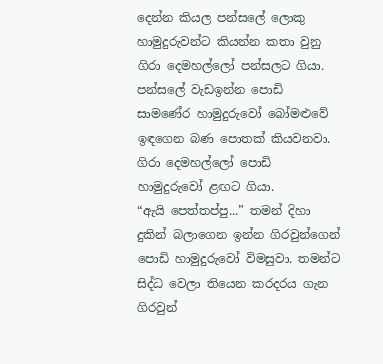දෙන්න කියල පන්සලේ ලොකු හාමුදුරුවන්ට කියන්න කතා වුනු ගිරා දෙමහල්ලෝ පන්සලට ගියා. පන්සලේ වැඩඉන්න පොඩි සාමණේර හාමුදුරුවෝ බෝමළුවේ ඉඳගෙන බණ පොතක් කියවනවා. ගිරා දෙමහල්ලෝ පොඩි හාමුදුරු‍වෝ ළඟට ගියා.
“ඇයි පෙත්තප්පු...” තමන් දිහා දුකින් බලාගෙන ඉන්න ගිරවුන්ගෙන් පොඩි හාමුදුරුවෝ විමසුවා. තමන්ට සිද්ධ වෙලා තියෙන කරදරය ගැන ගිරවුන්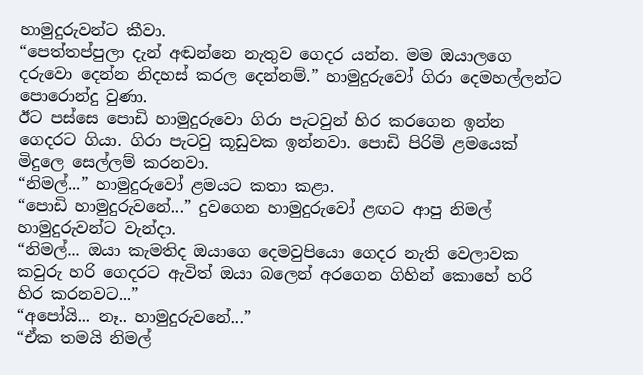හාමුදුරුවන්ට කීවා.
“පෙත්තප්පුලා දැන් අඬන්නෙ නැතුව ගෙදර යන්න. මම ඔයාලගෙ දරුවො දෙන්න නිදහස් කරල දෙන්නම්.” හාමුදුරුවෝ ගිරා දෙමහල්ලන්ට පොරොන්දු වුණා.
ඊට පස්සෙ පොඩි හාමුදුරුවො ගිරා පැටවුන් හිර කරගෙන ඉන්න ගෙදරට ගියා. ගිරා පැටවු කූඩුවක ඉන්නවා. පොඩි පිරිමි ළමයෙක් මිදුලෙ සෙල්ලම් කරනවා.
“නිමල්...” හාමුදුරුවෝ ළමයට කතා කළා.
“පොඩි හාමුදුරුවනේ...” දුවගෙන හාමුදුරුවෝ ළඟට ආපු නිමල් හාමුදුරුවන්ට වැන්දා.
“නිමල්... ඔයා කැමතිද ඔයාගෙ දෙමවුපියො ගෙදර නැති වෙලාවක කවුරු හරි ගෙදරට ඇවිත් ඔයා බලෙන් අරගෙන ගිහින් කොහේ හරි හිර කරනවට...”
“අපෝයි... නෑ.. හාමුදුරුවනේ...”
“ඒක තමයි නිමල්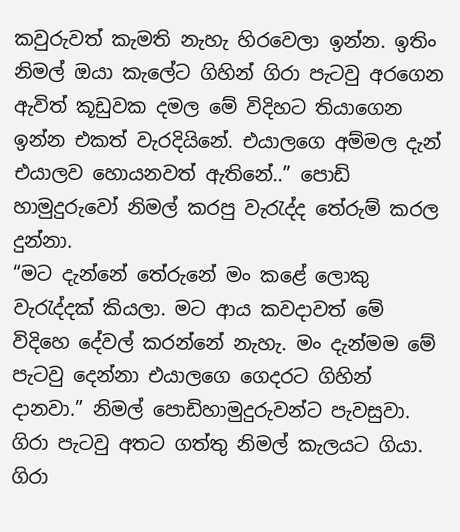කවුරුවත් කැමති නැහැ හිරවෙලා ඉන්න. ඉතිං නිමල් ඔයා කැලේට ගිහින් ගිරා පැටවු අරගෙන ඇවිත් කූඩුවක දමල මේ විදිහට තියාගෙන ඉන්න එකත් වැරදියිනේ. එයාලගෙ අම්මල දැන් එයාලව හොයනවත් ඇතිනේ..” පොඩි හාමුදුරුවෝ නිමල් කරපු වැරැද්ද තේරුම් කරල දුන්නා.
“මට දැන්නේ තේරුනේ මං කළේ ලොකු වැරැද්දක් කියලා. මට ආය කවදාවත් මේ විදිහෙ දේවල් කරන්නේ නැහැ. මං දැන්මම මේ පැටවු දෙන්නා එයාලගෙ ගෙදරට ගිහින් දානවා.” නිමල් පොඩිහාමුදුරුවන්ට පැවසුවා.
ගිරා පැටවු අතට ගත්තු නිමල් කැලයට ගියා. ගිරා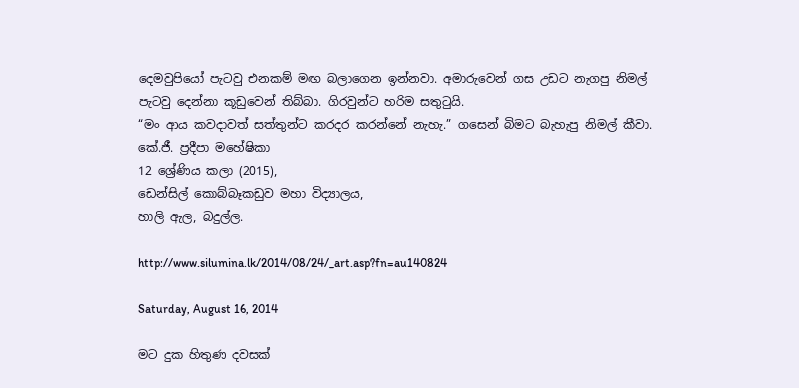දෙමවුපියෝ පැටවු එනකම් මඟ බලාගෙන ඉන්නවා. අමාරුවෙන් ගස උඩට නැගපු නිමල් පැටවු දෙන්නා කූඩුවෙන් තිබ්බා. ගිරවුන්ට හරිම සතුටුයි.
“මං ආය කවදාවත් සත්තුන්ට කරදර කරන්නේ නැහැ.” ගසෙන් බිමට බැහැපු නිමල් කීවා.
කේ.ජී. ප්‍රදීපා මහේෂිකා
12 ශ්‍රේණිය කලා (2015),
ඩෙන්සිල් කොබ්බෑකඩුව මහා විද්‍යාලය,
හාලි ඇල, බදුල්ල.

http://www.silumina.lk/2014/08/24/_art.asp?fn=au140824

Saturday, August 16, 2014

මට දුක හිතුණ දවසක්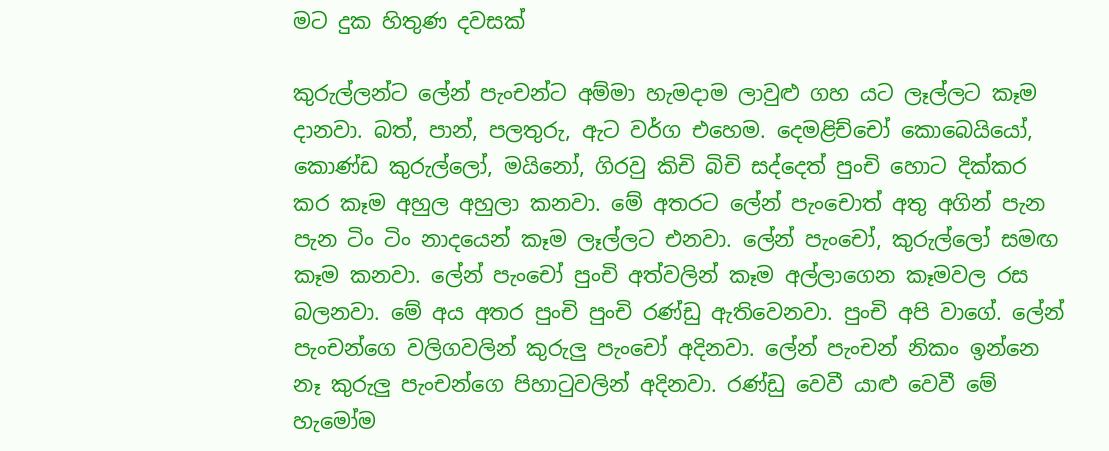මට දුක හිතුණ දවසක්

කුරුල්ලන්ට ලේන් පැංචන්ට අම්මා හැමදාම ලාවුළු ගහ යට ලෑල්ලට කෑම දානවා. බත්, පාන්, පලතුරු, ඇට වර්ග එහෙම. දෙමළිච්චෝ කොබෙයියෝ, කොණ්ඩ කුරුල්ලෝ, මයිනෝ, ගිරවු කිචි බිචි සද්දෙත් පුංචි හොට දික්කර කර කෑම අහුල අහුලා කනවා. මේ අතරට ලේන් පැංචොත් අතු අගින් පැන පැන ටිං ටිං නාදයෙන් කෑම ලෑල්ලට එනවා. ලේන් පැංචෝ, කුරුල්ලෝ සමඟ කෑම කනවා. ලේන් පැංචෝ පුංචි අත්වලින් කෑම අල්ලාගෙන කෑමවල රස බලනවා. මේ අය අතර පුංචි පුංචි රණ්ඩු ඇතිවෙනවා. පුංචි අපි වාගේ. ලේන් පැංචන්ගෙ වලිගවලින් කුරුලු පැංචෝ අදිනවා. ලේන් පැංචන් නිකං ඉන්නෙ නෑ කුරුලු පැංචන්ගෙ පිහාටුවලින් අදිනවා. රණ්ඩු වෙවී යාළු වෙවී මේ හැමෝම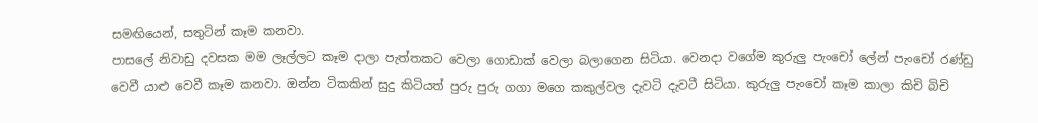සමඟියෙන්, සතුටින් කෑම කනවා.
පාසලේ නිවාඩු දවසක මම ලෑල්ලට කෑම දාලා පැත්තකට වෙලා ගොඩාක් වෙලා බලාගෙන සිටියා. වෙනදා වගේම කුරුලු පැංචෝ ලේන් පැංචෝ රණ්ඩු වෙවී යාළු වෙවී කෑම කනවා. ඔන්න ටිකකින් සුදු කිටියත් පුරු පුරු ගගා මගෙ කකුල්වල දැවටි දැවටී සිටියා. කුරුලු පැංචෝ කෑම කාලා කිචි බිචි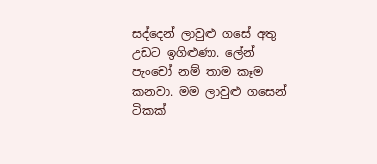සද්දෙන් ලාවුළු ගසේ අතු උඩට ඉගිළුණා. ලේන් පැංචෝ නම් තාම කෑම කනවා. මම ලාවුළු ගසෙන් ටිකක්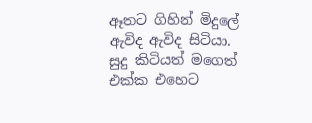ඈතට ගිහින් මිදුලේ ඇවිද ඇවිද සිටියා. සුදු කිටියත් මගෙත් එක්ක එහෙට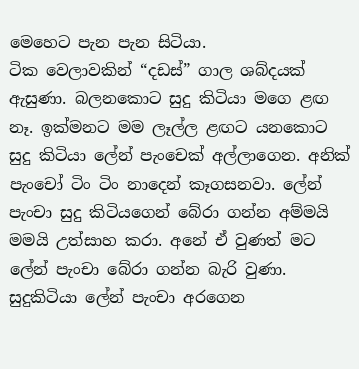මෙහෙට පැන පැන සිටියා.
ටික වෙලාවකින් “දඩස්” ගාල ශබ්දයක් ඇසුණා. බලනකොට සුදු කිටියා මගෙ ළඟ නෑ. ඉක්මනට මම ලෑල්ල ළඟට යනකොට සුදු කිටියා ලේන් පැංචෙක් අල්ලාගෙන. අනික් පැංචෝ ටිං ටිං නාදෙන් කෑගසනවා. ලේන් පැංචා සුදු කිටියගෙන් බේරා ගන්න අම්මයි මමයි උත්සාහ කරා. අනේ ඒ වුණත් මට ලේන් පැංචා බේරා ගන්න බැරි වුණා. සුදුකිටියා ලේන් පැංචා අරගෙන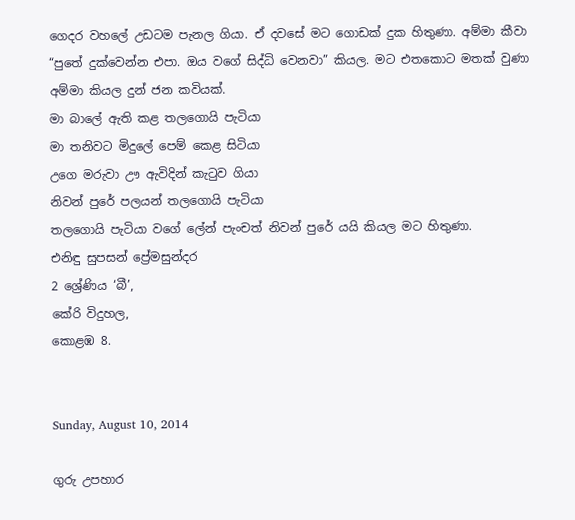ගෙදර වහලේ උඩටම පැනල ගියා. ඒ දවසේ මට ගොඩක් දුක හිතුණා. අම්මා කීවා “පුතේ දුක්වෙන්න එපා. ඔය වගේ සිද්ධි වෙනවා” කියල. මට එතකොට මතක් වුණා අම්මා කියල දුන් ජන කවියක්.
මා බාලේ ඇති කළ තලගොයි පැටියා
මා තනිවට මිදුලේ පෙම් කෙළ සිටියා
උගෙ මරුවා ඌ ඇවිදින් කැටුව ගියා
නිවන් පුරේ පලයන් තලගොයි පැටියා
තලගොයි පැටියා වගේ ලේන් පැංචත් නිවන් පුරේ යයි කියල මට හිතුණා.
එනිඳු සුපසන් ප්‍රේමසුන්දර
2 ශ්‍රේණිය ‘බී’,
කේරි විදුහල,
කොළඹ 8.


Sunday, August 10, 2014

ගුරු උපහාර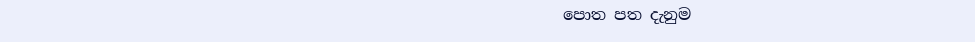පොත පත දැනුම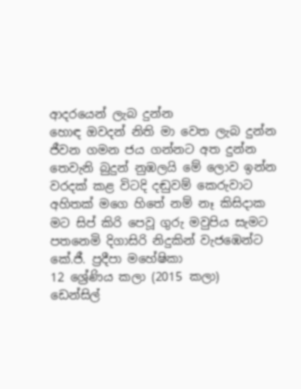ආදරයෙන් ලැබ දුන්න
හොඳ ඔවදන් නිති මා වෙත ලැබ දුන්න
ජීවන ගමන ජය ගන්නට අත දුන්න
තෙවැනි බුදුන් නුඹලයි මේ ලොව ඉන්න
වරදක් කළ විටදි දඬුවම් කෙරුවාට
අහිතක් මගෙ හිතේ නම් නෑ කිසිදාක
මට සිප් කිරි පෙවූ ගුරු මවුපිය සැමට
පතනෙමි දිගාසිරි නිදුකින් වැජඹෙන්ට
කේ.ජී. ප්‍රදීපා මහේෂිකා
12 ශ්‍රේණිය කලා (2015 කලා)
ඩෙන්සිල්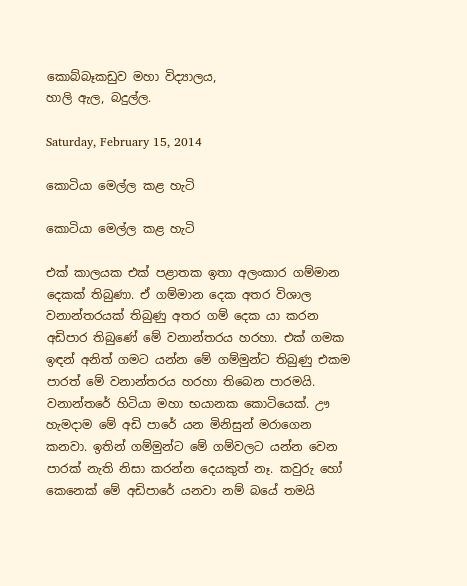කොබ්බෑකඩුව මහා විද්‍යාලය,
හාලි ඇල, බදුල්ල.

Saturday, February 15, 2014

කොටියා මෙල්ල කළ හැටි

කොටියා මෙල්ල කළ හැටි

එක් කාලයක එක් පළාතක ඉතා අලංකාර ගම්මාන දෙකක් තිබුණා. ඒ ගම්මාන දෙක අතර විශාල වනාන්තරයක් තිබුණු අතර ගම් දෙක යා කරන අඩිපාර තිබුණේ මේ වනාන්තරය හරහා. එක් ගමක ඉඳන් අනිත් ගමට යන්න මේ ගම්මුන්ට තිබුණු එකම පාරත් මේ වනාන්තරය හරහා තිබෙන පාරමයි. වනාන්තරේ හිටියා මහා භයානක කොටියෙක්. ඌ හැමදාම මේ අඩි පාරේ යන මිනිසුන් මරාගෙන කනවා. ඉතින් ගම්මුන්ට මේ ගම්වලට යන්න වෙන පාරක් නැති නිසා කරන්න දෙයකුත් නෑ. කවුරු හෝ කෙනෙක් මේ අඩිපාරේ යනවා නම් බයේ තමයි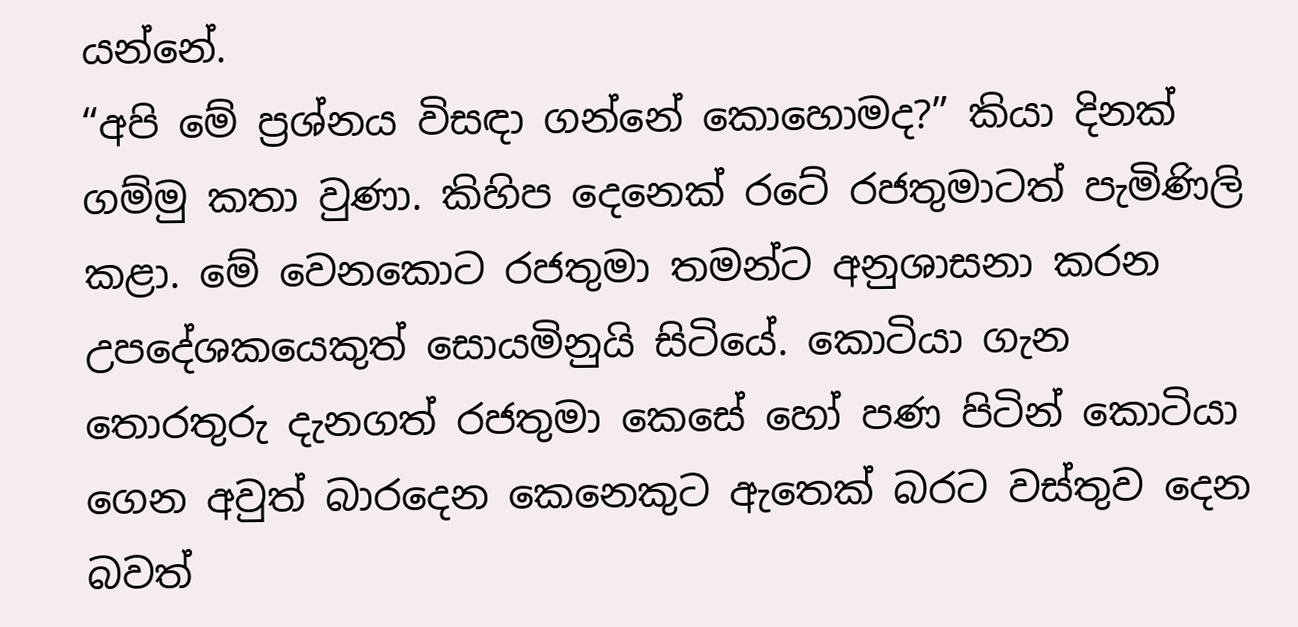යන්නේ.
“අපි මේ ප්‍රශ්නය විසඳා ගන්නේ කොහොමද?” කියා දිනක් ගම්මු කතා වුණා. කිහිප දෙනෙක් රටේ රජතුමාටත් පැමිණිලි කළා. මේ වෙනකොට රජතුමා තමන්ට අනුශාසනා කරන උපදේශකයෙකුත් සොයමිනුයි සිටියේ. කොටියා ගැන තොරතුරු දැනගත් රජතුමා කෙසේ හෝ පණ පිටින් කොටියා ගෙන අවුත් බාරදෙන කෙනෙකුට ඇතෙක් බරට වස්තුව දෙන බවත්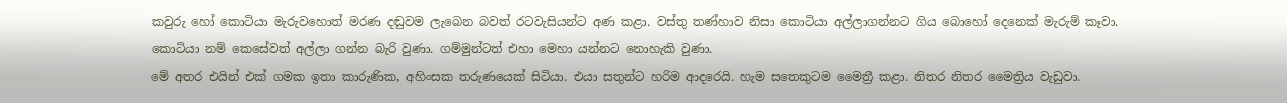කවුරු හෝ කොටියා මැරුවහොත් මරණ දඬුවම ලැබෙන බවත් රටවැසියන්ට අණ කළා. වස්තු තණ්හාව නිසා කොටියා අල්ලාගන්නට ගිය බොහෝ දෙනෙක් මැරුම් කෑවා. කොටියා නම් කෙසේවත් අල්ලා ගන්න බැරි වුණා. ගම්මුන්ටත් එහා මෙහා යන්නට නොහැකි වුණා.
මේ අතර එයින් එක් ගමක ඉතා කාරුණික, අහිංසක තරුණයෙක් සිටියා. එයා සතුන්ට හරිම ආදරෙයි. හැම සතෙකුටම මෛත්‍රී කළා. නිතර නිතර මෛත්‍රිය වැඩුවා.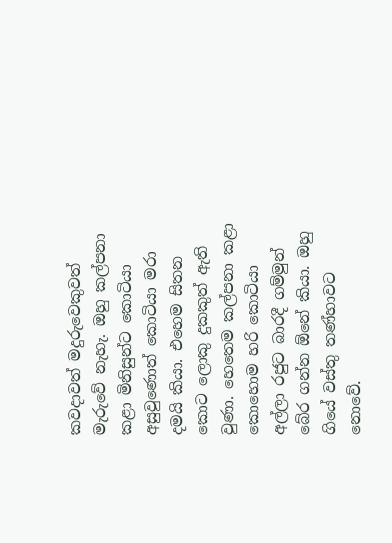කවදාවත් මදුරුවෙකුවත් මැරුවේ නැහැ. ඔහු කල්පනා කළා මිනිසුන්ට කොටියා අසුවුණොත් කොටියා මරා දමයි කියා. එහෙම සිතන කොට ලොකු දුකකුත් ඇති වුණා. හෙතෙම කල්පනා කළා කොහොම හරි කොටියා අල්ලා රජුට බාරදී ගම්මුන් බේර ගන්න ඕනේ කියා. ඔහු ගියේ වස්තු තණ්හාවට නොවේ.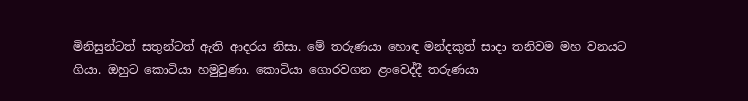මිනිසුන්ටත් සතුන්ටත් ඇති ආදරය නිසා. මේ තරුණයා හොඳ මන්දකුත් සාදා තනිවම මහ වනයට ගියා. ඔහුට කොටියා හමුවුණා. කොටියා ගොරවගන ළංවෙද්දී තරුණයා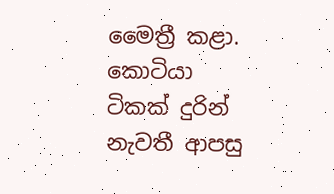මෛත්‍රී කළා. කොටියා ටිකක් දුරින් නැවතී ආපසු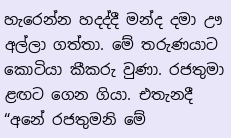හැරෙන්න හදද්දී මන්ද දමා ඌ අල්ලා ගත්තා. මේ තරුණයාට කොටියා කීකරු වුණා. රජතුමා ළඟට ගෙන ගියා. එතැනදී “අනේ රජතුමනි මේ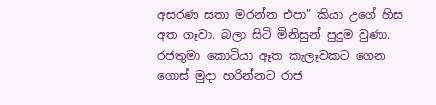අසරණ සතා මරන්න එපා” කියා උගේ හිස අත ගෑවා. බලා සිටි මිනිසුන් පුදුම වුණා.
රජතුමා කොටියා ඈත කැලෑවකට ගෙන ගොස් මුදා හරින්නට රාජ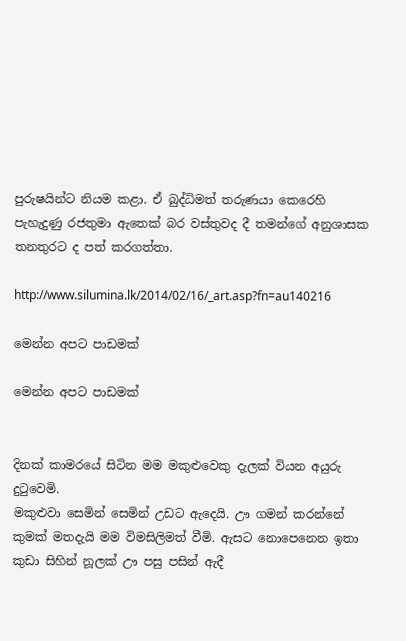පුරුෂයින්ට නියම කළා. ඒ බුද්ධිමත් තරුණයා කෙරෙහි පැහැදුණු රජතුමා ඇතෙක් බර වස්තුවද දී තමන්ගේ අනුශාසක තනතුරට ද පත් කරගත්තා.

http://www.silumina.lk/2014/02/16/_art.asp?fn=au140216

මෙන්න අපට පාඩමක්

මෙන්න අපට පාඩමක්


දිනක් කාමරයේ සිටින ‍මම මකුළුවෙකු දැලක් වියන අයුරු දුටුවෙමි.
මකුළුවා සෙමින් සෙමින් උඩට ඇදෙයි. ඌ ගමන් කරන්නේ කුමක් මතදැයි මම විමසිලිමත් වීමි. ඇසට නොපෙනෙන ඉතා කුඩා සිහින් නූලක් ඌ පසු පසින් ඇදී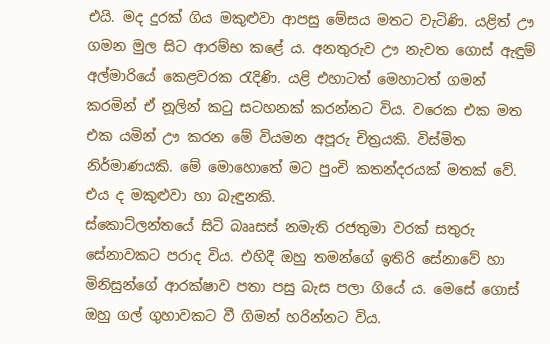එයි. මද දුරක් ගිය මකුළුවා ආපසු මේසය මතට වැටිණි. යළිත් ඌ ගමන මුල සිට ආරම්භ කළේ ය. අනතුරුව ඌ නැවත ගොස් ඇඳුම් අල්මාරියේ කෙළවරක රැදිණි. යළි එහාටත් මෙහාටත් ගමන් කරමින් ඒ නූලින් කටු සටහනක් කරන්නට විය. වරෙක එක මත එක යමින් ඌ කරන මේ වියමන අපූරු චිත්‍රයකි. විස්මිත නිර්මාණයකි. මේ මොහොතේ මට පුංචි කතන්දරයක් මතක් වේ. එය ද මකුළුවා හා බැඳුනකි.
ස්කොට්ලන්තයේ සිටි බෲසස් නමැති රජතුමා වරක් සතුරු සේනාවකට පරාද විය. එහිදී ඔහු තමන්ගේ ඉතිරි සේනාවේ හා මිනිසුන්ගේ ආරක්ෂාව පතා පසු බැස පලා ගියේ ය. මෙසේ ගොස් ඔහු ගල් ගුහාවකට වී ගිමන් හරින්නට විය.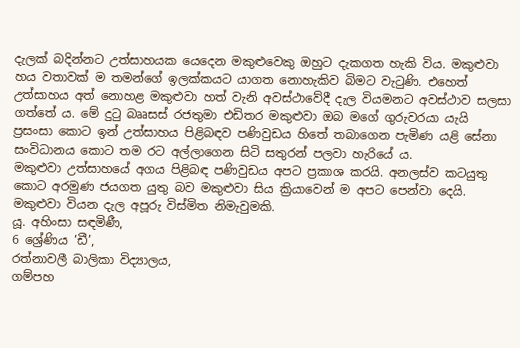දැලක් බදින්නට උත්සාහයක යෙදෙන මකුළුවෙකු ඔහුට දැකගත හැකි විය. මකුළුවා හය වතාවක් ම තමන්ගේ ඉලක්කයට යාගත නොහැකිව බිමට වැටුණි. එහෙත් උත්සාහය අත් නොහළ මකුළුවා හත් වැනි අවස්ථාවේදී දැල වියමනට අවස්ථාව සලසා ගත්තේ ය. මේ දුටු බෲසස් රජතුමා එඩිතර මකුළුවා ඔබ මගේ ගුරුවරයා යැයි ප්‍රසංසා කොට ඉන් උත්සාහය පිළිබඳව පණිවුඩය හිතේ තබාගෙන පැමිණ යළි සේනා සංවිධානය කොට තම රට අල්ලාගෙන සිටි සතුරන් පලවා හැරියේ ය.
මකුළුවා උත්සාහයේ අගය පිළිබඳ පණිවුඩය අපට ප්‍රකාශ කරයි. අනලස්ව කටයුතු කොට අරමුණ ජයගත යුතු බව මකුළුවා සිය ක්‍රියාවෙන් ම අපට පෙන්වා දෙයි.
මකුළුවා වියන දැල අපූරු විස්මිත නිමැවුමකි.
යූ. අහිංසා සඳමිණී,
6 ශ්‍රේණිය ‘ඩී’,
රත්නාවලී බාලිකා විද්‍යාලය,
ගම්පහ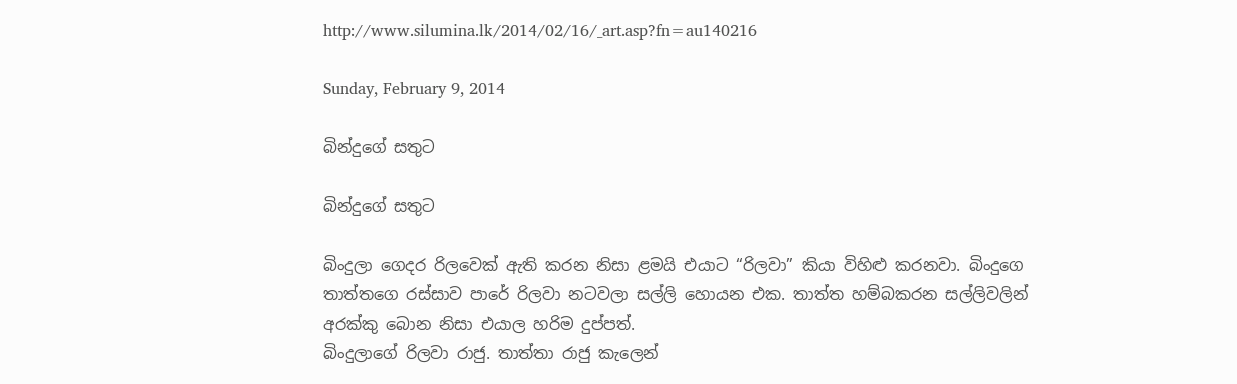http://www.silumina.lk/2014/02/16/_art.asp?fn=au140216

Sunday, February 9, 2014

බින්දුගේ සතුට

බින්දුගේ සතුට

බිංදුලා ගෙදර රිලවෙක් ඇති කරන නිසා ළමයි එයාට “රිලවා” කියා විහිළු කරනවා. බිංදුගෙ තාත්තගෙ රස්සාව පාරේ රිලවා නටවලා සල්ලි හොයන එක. තාත්ත හම්බකරන සල්ලිවලින් අරක්කු බොන නිසා එයාල හරිම දුප්පත්.
බිංදුලාගේ රිලවා රාජු. තාත්තා රාජු කැලෙන්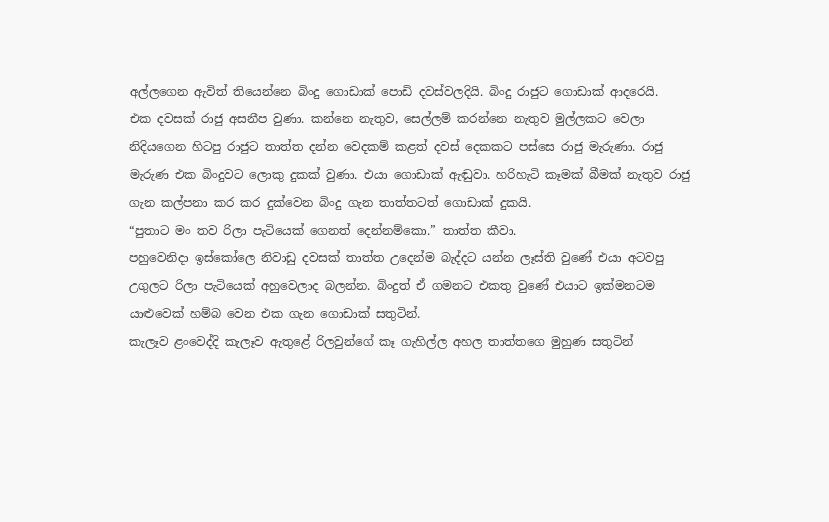අල්ලගෙන ඇවිත් තියෙන්නෙ බිංදු ගොඩාක් පොඩි දවස්වලදියි. බිංදු රාජුට ගොඩාක් ආදරෙයි.
එක දවසක් රාජු අසනීප වුණා. කන්නෙ නැතුව, සෙල්ලම් කරන්නෙ නැතුව මුල්ලකට වෙලා නිදියගෙන හිටපු රාජුට තාත්ත දන්න වෙදකම් කළත් දවස් දෙකකට පස්සෙ රාජු මැරුණා. රාජු මැරුණ එක බිංදුවට ලොකු දුකක් වුණා. එයා ගොඩාක් ඇඬුවා. හරිහැටි කෑමක් බීමක් නැතුව රාජු ගැන කල්පනා කර කර දුක්වෙන බිංදු ගැන තාත්තටත් ගොඩාක් දුකයි.
“පුතාට මං තව රිලා පැටියෙක් ගෙනත් දෙන්නම්කො.” තාත්ත කීවා.
පහුවෙනිදා ඉස්කෝලෙ නිවාඩු දවසක් තාත්ත උදෙන්ම බැද්දට යන්න ලෑස්ති වුණේ එයා අටවපු උගුලට රිලා පැටියෙක් අහුවෙලාද බලන්න. බිංදුත් ඒ ගමනට එකතු වුණේ එයාට ඉක්මනටම යාළුවෙක් හම්බ වෙන එක ගැන ගොඩාක් සතුටින්.
කැලෑව ළංවෙද්දි කැලෑව ඇතුළේ රිලවුන්ගේ කෑ ගැහිල්ල අහල තාත්තගෙ මුහුණ සතුටින්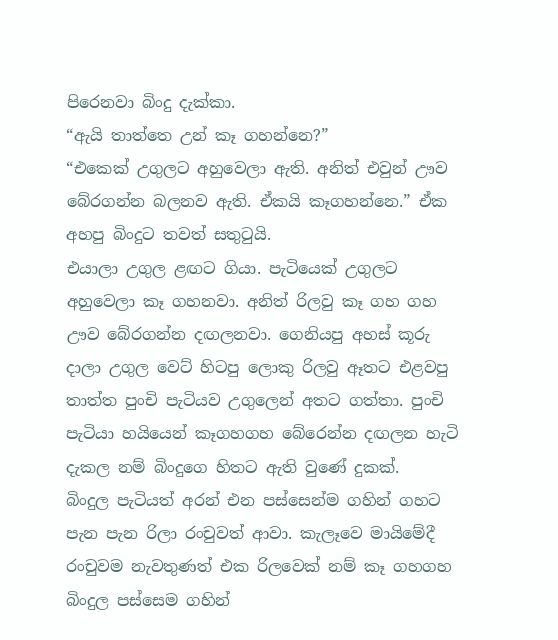පිරෙනවා බිංදු දැක්කා.
“ඇයි තාත්තෙ උන් කෑ ගහන්නෙ?”
“එකෙක් උගුලට අහුවෙලා ඇති. අනිත් එවුන් ඌව බේරගන්න බලනව ඇති. ඒකයි කෑගහන්නෙ.” ඒක අහපු බිංදුට තවත් සතුටුයි.
එයාලා උගුල ළඟට ගියා. පැටියෙක් උගුලට අහුවෙලා කෑ ගහනවා. අනිත් රිලවු කෑ ගහ ගහ ඌව බේරගන්න දඟලනවා. ගෙනියපු අහස් කූරු දාලා උගුල ව‍ෙට් හිටපු ලොකු රිලවු ඈතට එළවපු තාත්ත පුංචි පැටියව උගුලෙන් අතට ගත්තා. පුංචි පැටියා හයියෙන් කෑගහගහ බේරෙන්න දඟලන හැටි දැකල නම් බිංදුගෙ හිතට ඇති වුණේ දුකක්.
බිංදුල පැටියත් අරන් එන පස්සෙන්ම ගහින් ගහට පැන පැන රිලා රංචුවත් ආවා. කැලෑවෙ මායිමේදී රංචුවම නැවතුණත් එක රිලවෙක් නම් කෑ ගහගහ බිංදුල පස්සෙම ගහින්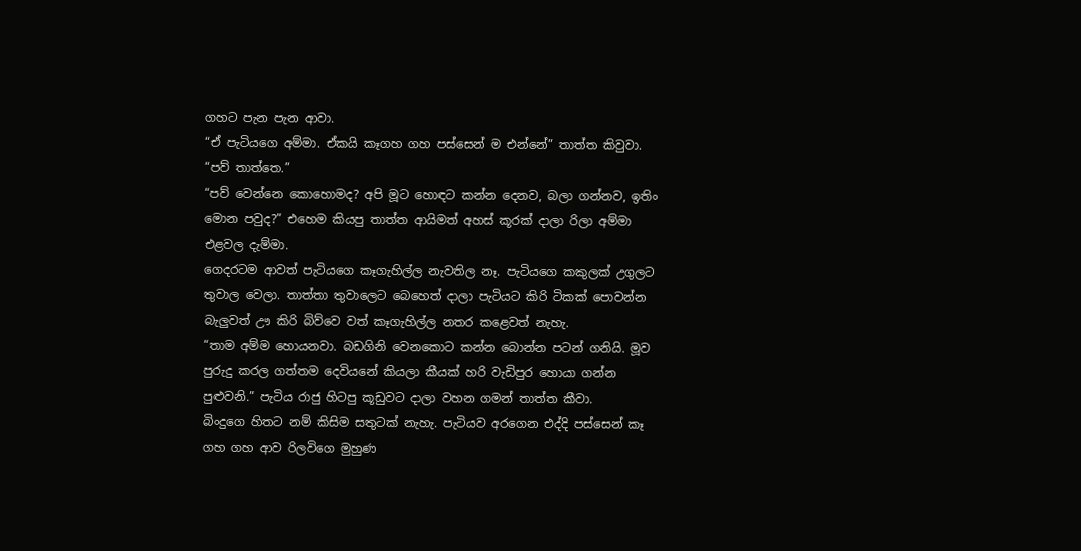ගහට පැන පැන ආවා.
“ඒ පැටියගෙ අම්මා. ඒකයි කෑගහ ගහ පස්සෙන් ම එන්නේ” තාත්ත කිවුවා.
“පව් තාත්තෙ.”
“පව් වෙන්නෙ කොහොමද? අපි මූට හොඳට කන්න දෙනව, බලා ගන්නව, ඉතිං මොන පවුද?” එහෙම කියපු තාත්ත ආයිමත් අහස් කූරක් දාලා රිලා අම්මා එළවල දැම්මා.
ගෙදරටම ආවත් පැටියගෙ කෑගැහිල්ල නැවතිල නෑ. පැටියගෙ කකුලක් උගුලට තුවාල වෙලා. තාත්තා තුවාලෙට බෙහෙත් දාලා පැටියට කිරි ටිකක් පොවන්න බැලුවත් ඌ කිරි බිව්වෙ වත් කෑගැහිල්ල නතර කළෙවත් නැහැ.
“තාම අම්ම හොයනවා. බඩගිනි වෙන‍කොට කන්න බොන්න පටන් ගනියි. මූව පුරුදු කරල ගත්තම දෙවියනේ කියලා කීයක් හරි වැඩිපුර හොයා ගන්න පුළුවනි.” පැටිය රාජු හිටපු කූඩුවට දාලා වහන ගමන් තාත්ත කීවා.
බිංදුගෙ හිතට නම් කිසිම සතුටක් නැහැ. පැටියව අරගෙන එද්දි පස්සෙන් කෑ ගහ ගහ ආව රිලවිගෙ මුහුණ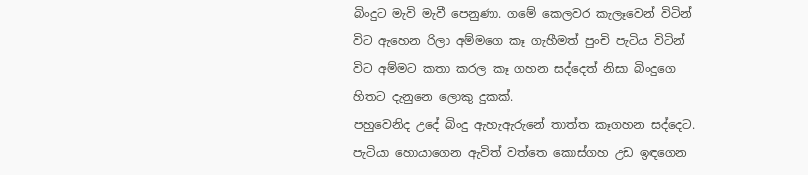බිංදුට මැවි මැවී පෙනුණා. ගමේ කෙලවර කැලෑවෙන් විටින් විට ඇහෙන රිලා අම්මගෙ කෑ ගැහීමත් පුංචි පැටිය විටින් විට අම්මට කතා කරල කෑ ගහන සද්දෙත් නිසා බිංදුගෙ හිතට දැනුනෙ ලොකු දුකක්.
පහුවෙනිද උදේ බිංදු ඇහැඇරුනේ තාත්ත කෑගහන සද්දෙට. පැටියා හොයාගෙන ඇවිත් වත්තෙ කොස්ගහ උඩ ඉඳගෙන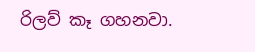රිලව් කෑ ගහනවා.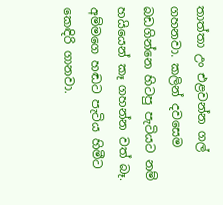තාත්තා උං එළවන්න ගල් ගහනවා. කලින් දවසෙම බඩගින්නෙ හිටපු පැටියට නම් හයියෙන් කෑ ගහන්න වත් බෑ. අම්මගෙ හඬට පැටිය හිමීට කෙඳිරි ගානවා.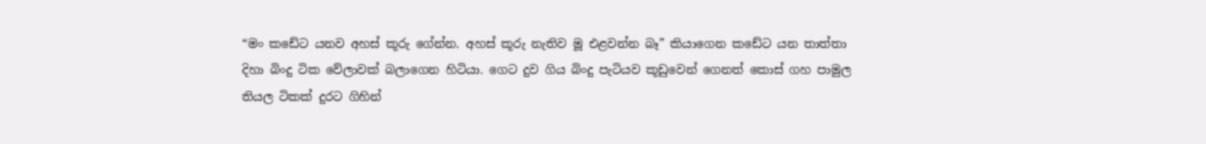“මං කඩේට යනව අහස් කූරු ගේන්න. අහස් කූරු නැතිව මූ එළවන්න බෑ” කියාගෙන කඩේට යන තාත්තා දිහා බිංදු ටික වේලාවක් බලාගෙන හිටියා. ගෙට දුව ගිය බිංදු පැටියව කූඩුවෙන් ගෙනත් කොස් ගහ පාමුල තියල ටිකක් දුරට ගිහින්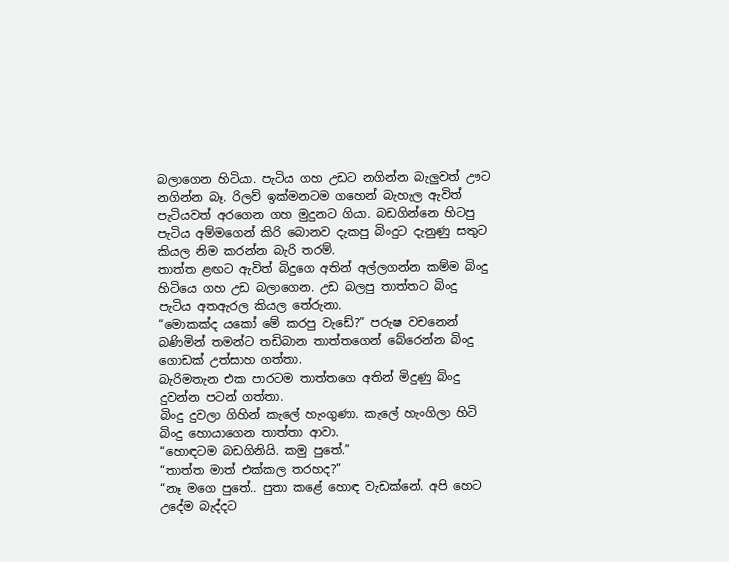බලාගෙන හිටියා. පැටිය ගහ උඩට නගින්න බැලුවත් ඌට නගින්න බෑ. රිලව් ඉක්මනටම ගහෙන් බැහැල ඇවිත් පැටියවත් අරගෙන ගහ මුදුනට ගියා. බඩගින්නෙ හිටපු පැටිය අම්මගෙන් කිරි බොනව දැකපු බිංදුට දැනුණු සතුට කියල නිම කරන්න බැරි තරම්.
තාත්ත ළඟට ඇවිත් බිදුගෙ අතින් අල්ලගන්න කම්ම බිංදු හිටියෙ ගහ උඩ බලාගෙන. උඩ බලපු තාත්තට බිංදු පැටිය අතඇරල කියල තේරුනා.
“මොකක්ද යකෝ මේ කරපු වැඩේ?” පරුෂ වචනෙන් බණිමින් තමන්ට තඩිබාන තාත්තගෙන් බේරෙන්න බිංදු ගොඩක් උත්සාහ ගත්තා.
බැරිමතැන එක පාරටම තාත්තගෙ අතින් මිදුණු බිංදු දුවන්න පටන් ගත්තා.
බිංදු දුවලා ගිහින් කැලේ හැංගුණා. කැලේ හැංගිලා හිටි බිංදු හොයාගෙන තාත්තා ආවා.
“හොඳටම බඩගිනියි. කමු පුතේ.”
“තාත්ත මාත් එක්කල තරහද?”
“නෑ මගෙ පුතේ.. පුතා කළේ හොඳ වැඩක්නේ. අපි හෙට උදේම බැද්දට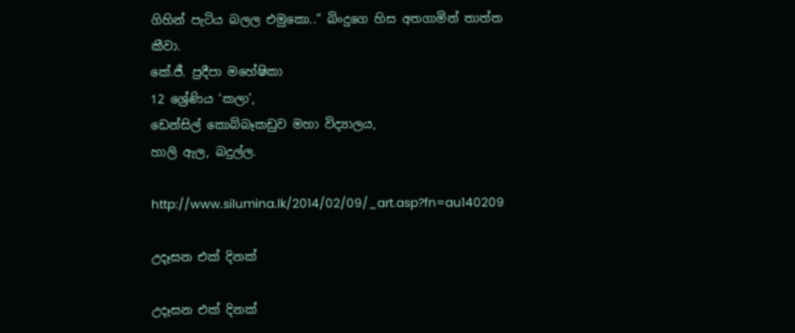ගිහින් පැටිය බලල එමුකො..” බිංදුගෙ හිස අතගාමින් තාත්ත කීවා.
කේ.ජී. ප්‍රදීපා මහේෂිකා
12 ශ්‍රේණිය ‘කලා’,
ඩෙන්සිල් කොබ්බෑකඩුව මහා විද්‍යාලය,
හාලි ඇල, බදුල්ල.

http://www.silumina.lk/2014/02/09/_art.asp?fn=au140209

උදෑසන එක් දිනක්

උදෑසන එක් දිනක්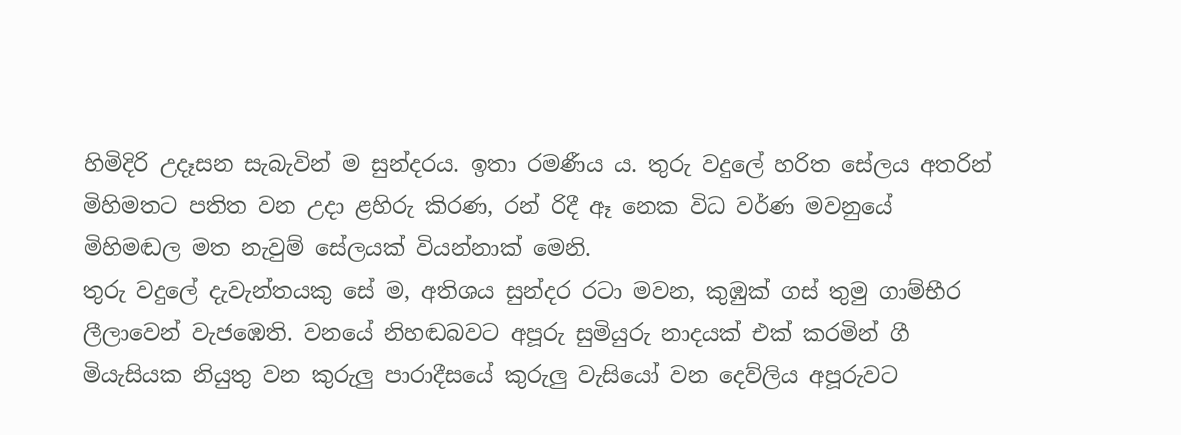හිමිදිරි උදෑසන සැබැවින් ම සුන්දරය. ඉතා රමණීය ය. තුරු වදුලේ හරිත සේලය අතරින් මිහිමතට පතිත වන උදා ළහිරු කිරණ, රන් රිදී ඈ නෙක විධ වර්ණ මවනුයේ මිහිමඬල මත නැවුම් සේලයක් වියන්නාක් මෙනි.
තුරු වදුලේ දැවැන්තයකු සේ ම, අතිශය සුන්දර රටා මවන, කුඹුක් ගස් තුමු ගාම්භීර ලීලාවෙන් වැජඹෙති. වනයේ නිහඬබවට අපූරු සුමියුරු නාදයක් එක් කරමින් ගී මියැසියක නියුතු වන කුරුලු පාරාදීසයේ කුරුලු වැසියෝ වන දෙව්ලිය අපූරුවට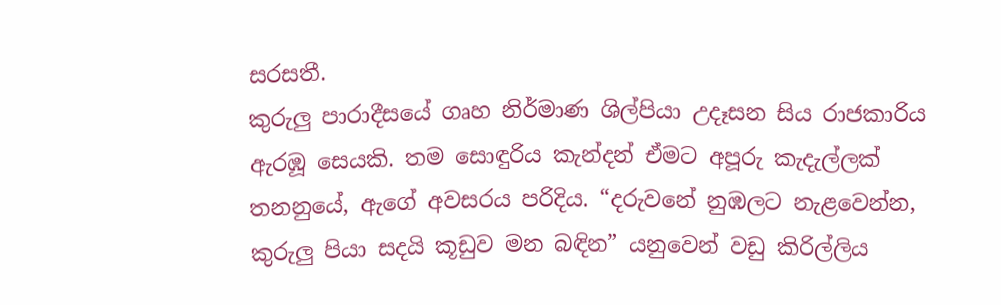සරසතී.
කුරුලු පාරාදීසයේ ගෘහ නිර්මාණ ශිල්පියා උදෑසන සිය රාජකාරිය ඇරඹූ සෙයකි. තම සොඳුරිය කැන්දන් ඒමට අපූරු කැදැල්ලක් තනනුයේ, ඇගේ අවසරය පරිදිය. “දරුවනේ නුඹලට නැළවෙන්න, කුරුලු පියා සදයි කූඩුව මන බඳින” යනුවෙන් වඩු කිරිල්ලිය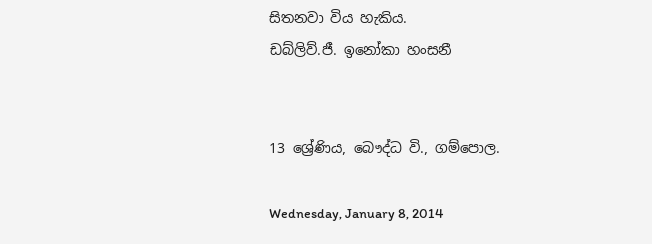සිතනවා විය හැකිය.
ඩබ්ලිව්.ජී. ඉනෝකා හංසනී


13 ශ්‍රේණිය, බෞද්ධ වි., ගම්පොල.

Wednesday, January 8, 2014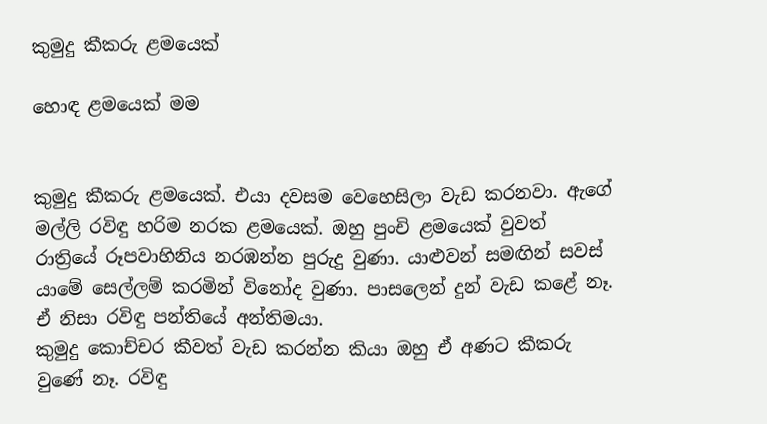කුමුදු කීකරු ළමයෙක්

හොඳ ළමයෙක් මම


කුමුදු කීකරු ළමයෙක්. එයා දවසම වෙහෙසිලා වැඩ කරනවා. ඇගේ මල්ලි රවිඳු හරිම නරක ළමයෙක්. ඔහු පුංචි ළමයෙක් වුවත් රාත්‍රියේ රූපවාහිනිය නරඹන්න පුරුදු වුණා. යාළුවන් සමඟින් සවස් යාමේ සෙල්ලම් කරමින් විනෝද වුණා. පාසලෙන් දුන් වැඩ කළේ නෑ‍. ඒ නිසා රවිඳු පන්තියේ අන්තිමයා.
කුමුදු කොච්චර කීවත් වැඩ කරන්න කියා ඔහු ඒ අණට කීකරු වුණේ නෑ. රවිඳු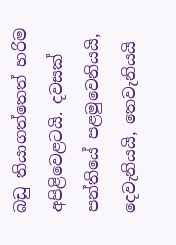බඩු තියාගත්තෙත් හරිම අපිළිවෙළටයි. දවසක් පන්තියේ පළමුවෙනියයි, දෙවැනියයි, තෙවැනියයි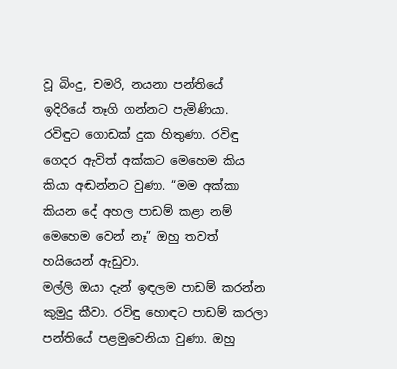වූ බිංදු, චමරි, නයනා පන්තියේ ඉදිරියේ තෑගි ගන්නට පැමිණියා. රවිඳුට ගොඩක් දුක හිතුණා. රවිඳු ගෙදර ඇවිත් අක්කට මෙහෙම කිය කියා අඬන්නට වුණා. “මම අක්කා කියන දේ අහල පාඩම් කළා නම් මෙහෙම වෙන්‍ නෑ” ඔහු තවත් හයියෙන් ඇඩුවා.
මල්ලි ඔයා දැන් ඉඳලම පාඩම් කරන්න කුමුදු කීවා‍. රවිඳු හොඳට පාඩම් කරලා පන්තියේ පළමුවෙනියා වුණා. ඔහු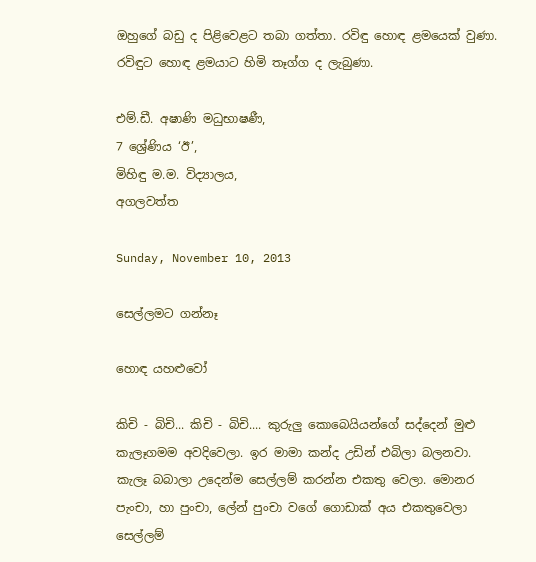ඔහුගේ බඩු ද පිළිවෙළට තබා ගත්තා. රවිඳු හොඳ ළමයෙක් වුණා. රවිඳුට හොඳ ළමයාට හිමි තෑග්ග ද ලැබුණා.

එම්.ඩී. අෂාණි මධුභාෂණී,
7 ශ්‍රේණිය ‘ඊ’,
මිහිඳු ම.ම. විද්‍යාලය,
අගලවත්ත

Sunday, November 10, 2013

සෙල්ලමට ගන්නෑ

හොඳ යහළුවෝ

කිචි - බිචි... කිචි - බිචි.... කුරුලු කොබෙයියන්ගේ සද්දෙන් මුළු කැලෑගමම අවදිවෙලා. ඉර මාමා කන්ද උඩින් එබිලා බලනවා. කැලෑ බබාලා උදෙන්ම සෙල්ලම් කරන්න එකතු වෙලා. මොනර පැංචා, හා පුංචා, ලේන් පුංචා වගේ ගොඩාක් අය එකතුවෙලා සෙල්ලම්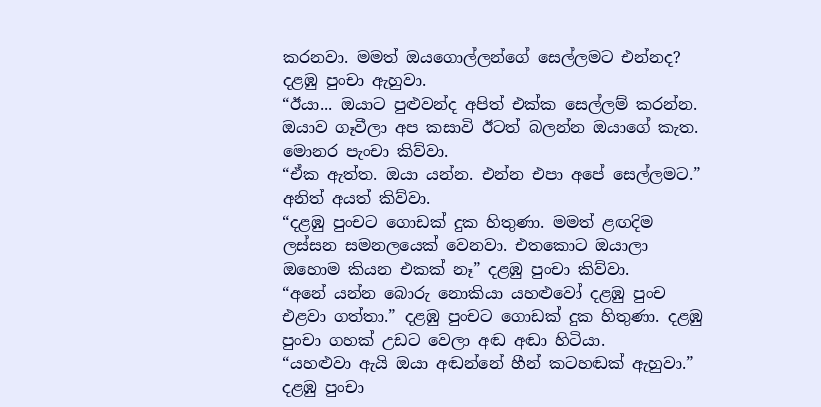කරනවා. මමත් ඔයගොල්ලන්ගේ සෙල්ලමට එන්නද? දළඹු පුංචා ඇහුවා.
“ඊයා... ඔයාට පුළුවන්ද අපිත් එක්ක සෙල්ලම් කරන්න. ඔයාව ගෑවීලා අප කසාවි ඊටත් බලන්න ඔයාගේ කැත. මොනර පැංචා කිව්වා.
“ඒක ඇත්ත. ඔයා යන්න. එන්න එපා අපේ සෙල්ලමට.” අනිත් අයත් කිව්වා.
“දළඹු පුංචට ගොඩක් දුක හිතුණා. මමත් ළඟදිම ලස්සන සමනලයෙක් වෙනවා. එතකොට ඔයාලා ඔහොම කියන එකක් නෑ” දළඹු පුංචා කිව්වා.
“අනේ යන්න බොරු නොකියා යහළුවෝ දළඹු පුංච එළවා ගත්තා.” දළඹු පුංචට ගොඩක් දුක හිතුණා. දළඹු පුංචා ගහක් උඩට වෙලා අඬ අඬා හිටියා.
“යහළුවා ඇයි ඔයා අඬන්නේ හීන් කටහඬක් ඇහුවා.” දළඹු පුංචා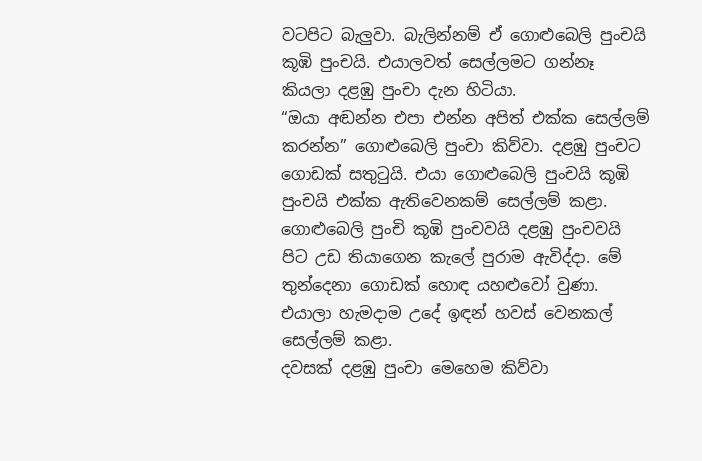වටපිට බැලුවා. බැලින්නම් ඒ ගොළුබෙලි පුංචයි කූඹි පුංචයි. එයාලවත් සෙල්ලමට ගන්නෑ කියලා දළඹු පුංචා දැන හිටියා.
“ඔයා අඬන්න එපා එන්න අපිත් එක්ක සෙල්ලම් කරන්න” ගොළුබෙලි පුංචා කිව්වා. දළඹු පුංචට ගොඩක් සතුටුයි. එයා ගොළුබෙලි පුංචයි කූඹි පුංචයි එක්ක ඇතිවෙනකම් සෙල්ලම් කළා. ගොළුබෙලි පුංචි කූඹි පුංචවයි දළඹු පුංචවයි පිට උඩ තියාගෙන කැලේ පුරාම ඇවිද්දා. මේ තුන්දෙනා ගොඩක් හොඳ යහළුවෝ වුණා. එයාලා හැමදාම උදේ ඉඳන් හවස් වෙනකල් සෙල්ලම් කළා.
දවසක් දළඹු පුංචා මෙහෙම කිව්වා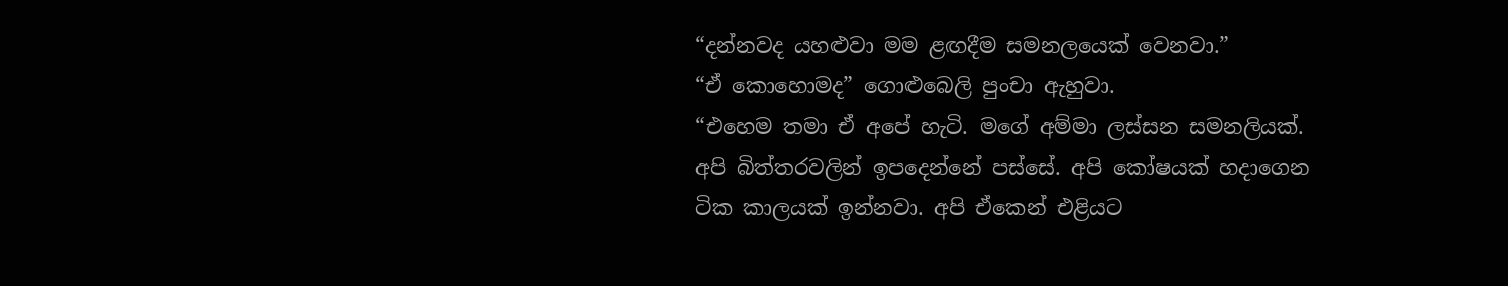“දන්නවද යහළුවා මම ළඟදීම සමනලයෙක් වෙනවා.”
“ඒ කොහොමද” ගොළුබෙලි පුංචා ඇහුවා.
“එහෙම තමා ඒ අපේ හැටි. මගේ අම්මා ලස්සන සමනලියක්. අපි බිත්තරවලින් ඉපදෙන්නේ පස්සේ. අපි කෝෂයක් හදාගෙන ටික කාලයක් ඉන්නවා. අපි ඒකෙන් එළියට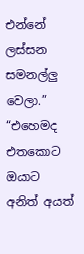එන්නේ ලස්සන සමනල්ලු වෙලා.”
“එහෙමද එතකොට ඔයාට අනිත් අයත්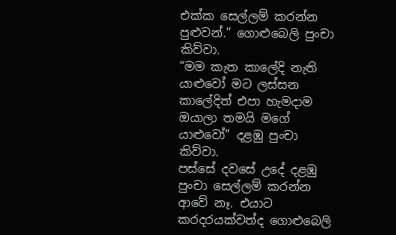එක්ක‍ සෙල්ලම් කරන්න පුළුවන්.” ගොළුබෙලි පුංචා කිව්වා.
“මම කැත කාලේදි නැති යාළුවෝ මට ලස්සන කාලේදිත් එපා හැමදාම ඔයාලා තමයි මගේ යාළුවෝ” දළඹු පුංචා කිව්වා.
පස්සේ දවසේ උදේ දළඹු පුංචා සෙල්ලම් කරන්න ආවේ නෑ. එයාට කරදරයක්වත්ද ගොළුබෙලි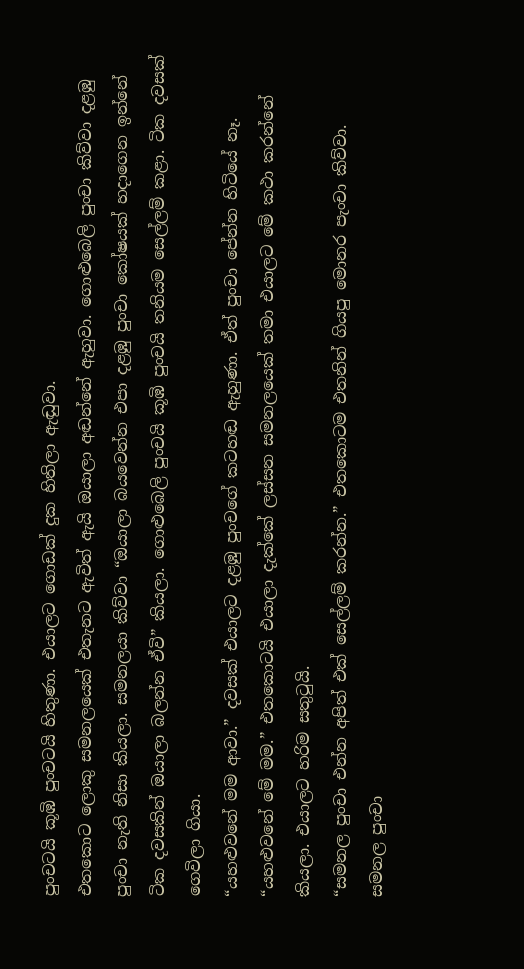පුංචටයි කූඹි පුංචටයි හිතුණා. එයාලට ගොඩක් දුක හිතිලා ඇඬුවා.
එතකොට ලොකු සමනලයෙක් එතැනට ඇවිත් ඇයි ඔයාලා අඬන්නේ ඇහුවා. ගොළුබෙලි පුංචා කිව්වා දළඹු පුංචා නැති නිසා කියලා. සමනලයා කිව්වා “ඔයාලා බයවෙන්න එපා දළඹු පුංචා කෝෂයක් හදාගෙන ඉන්නේ ටික දවසකින් ඔයාලා බලන්න ඒවි” කියලා. ගොළුබෙලි පුංචයි කූඹි පුංචයි තනියම සෙල්ලම් කළා. ටික දවසක් ගෙවිලා ගියා.
“යහළුවනේ මම ආවා.” දවසක් එයාලට දළඹු පුංචගේ කටහඬ ඇහුණා. ඒත් පුංචා පේන්න හිටියේ නෑ. “යහළුවනේ මේ මම.” එතකොටයි එයාලා දැක්කේ ලස්සන සමනලයෙක් තමා එයාලට මේ කථා කරන්නේ කියලා. එයාලට හරිම සතුටුයි.
“සමනල පුංචා එන්න අපිත් එක් සෙල්ලම් කරන්න.” එතකොටම එතනින් ගියපු මොනර පැංචා කිව්වා.
සමනල පුංචා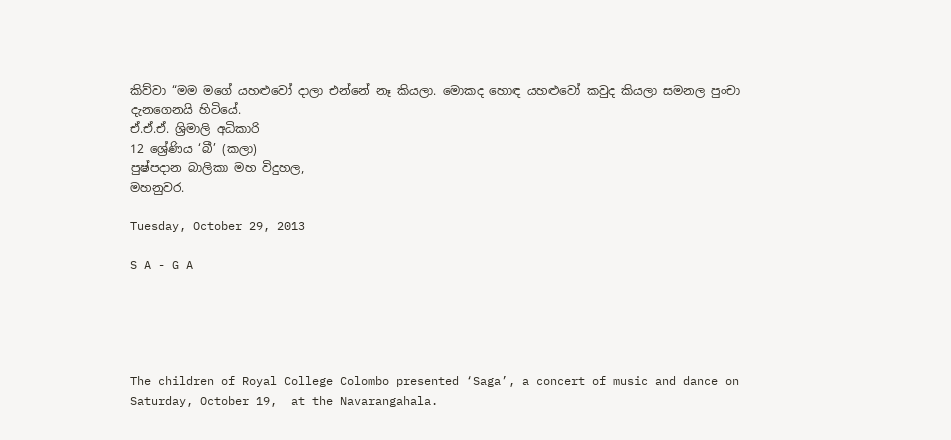කිව්වා “මම මගේ යහළුවෝ දාලා එන්නේ නෑ කියලා. මොකද හොඳ යහළුවෝ කවුද කියලා සමනල පුංචා දැනගෙනයි හිටියේ.
ඒ.ඒ.ඒ. ශ්‍රිමාලි අධිකාරි
12 ශ්‍රේණිය ‘බී’ (කලා)
පුෂ්පදාන බාලිකා මහ විදුහල,
මහනුවර.

Tuesday, October 29, 2013

S A - G A





The children of Royal College Colombo presented ‘Saga’, a concert of music and dance on Saturday, October 19,  at the Navarangahala.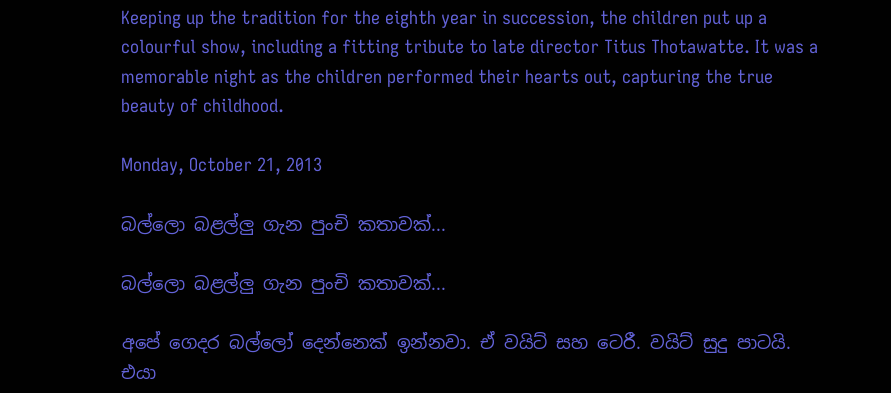Keeping up the tradition for the eighth year in succession, the children put up a colourful show, including a fitting tribute to late director Titus Thotawatte. It was a memorable night as the children performed their hearts out, capturing the true beauty of childhood.

Monday, October 21, 2013

බල්ලො බළල්ලු ගැන පුංචි කතාවක්...

බල්ලො බළල්ලු ගැන පුංචි කතාවක්...

අපේ ගෙදර බල්ලෝ දෙන්නෙක් ඉන්නවා. ඒ වයිට් සහ ටෙරී. වයිට් සුදු පාටයි. එයා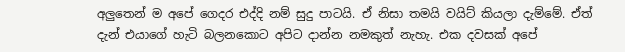අලුතෙන් ම අපේ ගෙදර එද්දි නම් සුදු පාටයි. ඒ නිසා තමයි වයිට් කියලා දැම්මේ. ඒත් දැන් එයාගේ හැටි බලනකොට අපිට දාන්න නමකුත් නැහැ. එක දවසක් අපේ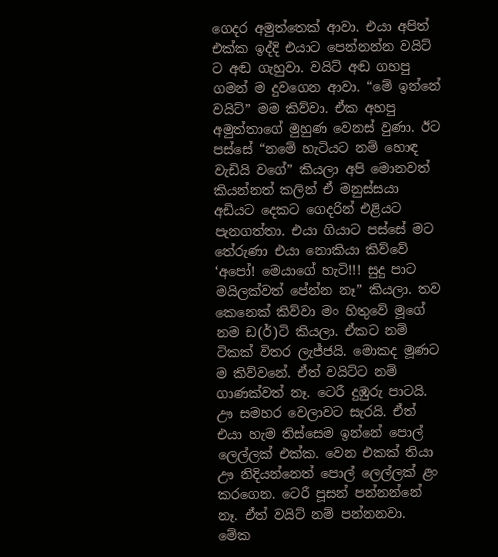ගෙදර අමුත්තෙක් ආවා. එයා අපිත් එක්ක ඉද්දි එයාට පෙන්නන්න වයිට් ට අඬ ගැහුවා. වයිට් අඬ ගහපු ගමන් ම දුවගෙන ආවා. “මේ ඉන්නේ වයිට්” මම කිව්වා. ඒක අහපු අමුත්තාගේ මුහුණ වෙනස් වුණා. ඊට පස්සේ “නමේ හැටියට නම් හොඳ වැඩියි වගේ” කියලා අපි මොනවත් කියන්නත් කලින් ඒ මනුස්සයා අඩියට දෙකට ගෙදරින් එළියට පැනගත්තා. එයා ගියාට පස්සේ මට තේරුණා එයා නොකියා කිව්වේ ‘අපෝ! මෙයාගේ හැටි!!! සුදු පාට මයිලක්වත් පේන්න නෑ” කියලා. තව කෙනෙක් කිව්වා මං හිතුවේ මූගේ නම ඩ(ර්)ටි කියලා. ඒකට නම් ටිකක් විතර ලැජ්ජයි. මොකද මූණට ම කිව්වනේ. ඒත් වයිට්ට නම් ගාණක්වත් නෑ. ටෙරී දුඹුරු පාටයි. ඌ සමහර වෙලාවට සැරයි. ඒත් එයා හැම තිස්සෙම ඉන්නේ පොල් ලෙල්ලක් එක්ක. වෙන එකක් තියා ඌ නිදියන්නෙත් පොල් ලෙල්ලක් ළං කරගෙන. ටෙරී පූසන් පන්නන්නේ නෑ. ඒත් වයිට් නම් පන්නනවා.
මේක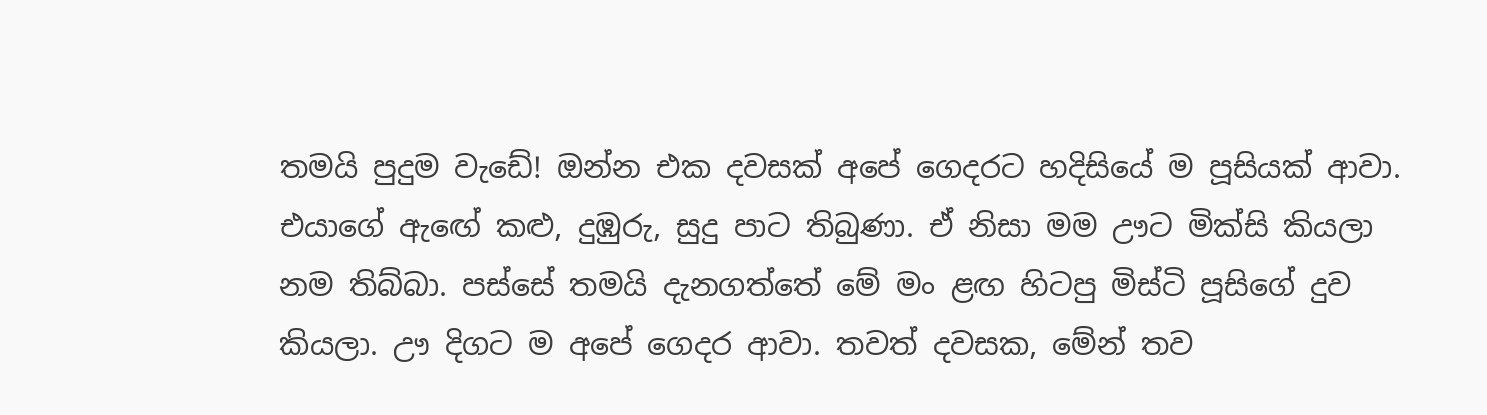තමයි පුදුම වැඩේ! ඔන්න එක දවසක් අපේ ගෙදරට හදිසියේ ම පූසියක් ආවා. එයාගේ ඇ‍ඟේ කළු, දුඹුරු, සුදු පාට තිබුණා. ඒ නිසා මම ඌට මික්සි කියලා නම තිබ්බා. පස්සේ තමයි දැනගත්තේ මේ මං ළඟ හිටපු මිස්ටි පූසිගේ දුව කියලා. ඌ දිගට ම අපේ ගෙදර ආවා. තවත් දවසක, මේන් තව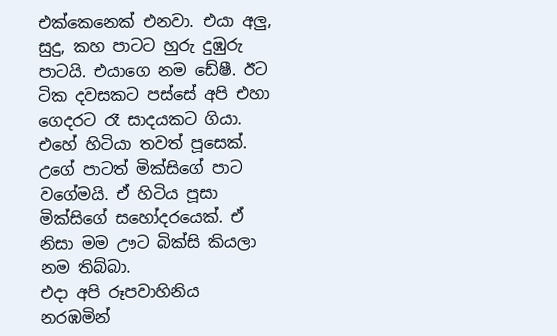එක්කෙනෙක් එනවා. එයා අලු, සුදු, කහ පාටට හුරු දුඹුරු පාටයි. එයාගෙ නම ඩේෂී. ඊට ටික දවසකට පස්සේ අපි එහා ගෙදරට රෑ සාදයකට ගියා. එහේ හිටියා තවත් පූසෙක්. උගේ පාටත් මික්සිගේ පාට වගේමයි. ඒ හිටිය පූසා මික්සිගේ සහෝදරයෙක්. ඒ නිසා මම ඌට බික්සි කියලා නම තිබ්බා.
එදා අපි රූපවාහිනිය නරඹමින්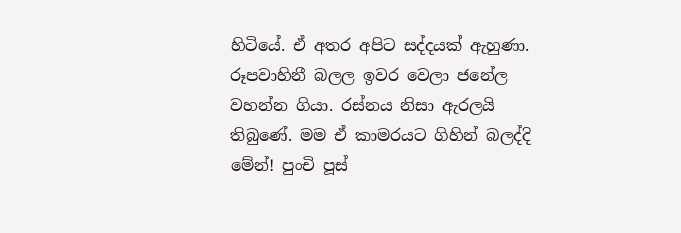හිටියේ. ඒ අතර අපිට සද්දයක් ඇහුණා. රූපවාහිනී බලල ඉවර වෙලා ජනේල වහන්න ගියා. රස්නය නිසා ඇරලයි තිබුණේ. මම ඒ කාමරයට ගිහින් බලද්දි මේන්! පුංචි පූස්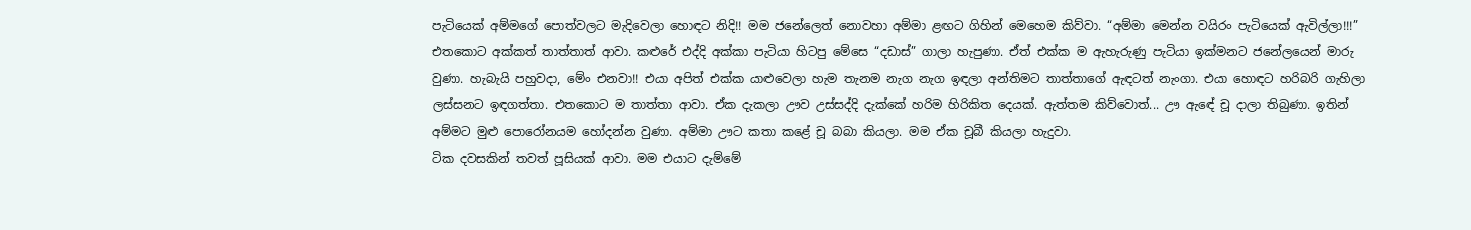පැටියෙක් අම්මගේ පොත්වලට මැදිවෙලා හොඳට නිදි!! මම ජනේලෙත් නොවහා අම්මා ළඟට ගිහින් මෙහෙම කිව්වා. “අම්මා මෙන්න වයිරං පැටියෙක් ඇවිල්ලා!!!” එතකොට අක්කත් තාත්තාත් ආවා. කළුරේ එද්දි අක්කා පැටියා හිටපු මේසෙ “දඩාස්” ගාලා හැපුණා. ඒත් එක්ක ම ඇහැරුණු පැටියා ඉක්මනට ජනේලයෙන් මාරු වුණා. හැබැයි පහුවදා, මේං එනවා!! එයා අපිත් එක්ක යාළුවෙලා හැම තැනම නැග නැග ඉඳලා අන්තිමට තාත්තාගේ ඇඳටත් නැංගා. එයා හොඳට හරිබරි ගැහිලා ලස්සනට ඉඳගත්තා. එතකොට ම තාත්තා ආවා. ඒක දැකලා ඌව උස්සද්දි දැක්කේ හරිම හිරිකිත දෙයක්. ඇත්තම කිව්වොත්... ඌ ඇ‍ඳේ චූ දාලා තිබුණා. ඉතින් අම්මට මුළු පොරෝනයම හෝදන්න වුණා. අම්මා ඌට කතා කළේ චූ බබා කියලා. මම ඒක චූබී කියලා හැදුවා.
ටික දවසකින් තවත් පූසියක් ආවා. මම එයාට දැම්මේ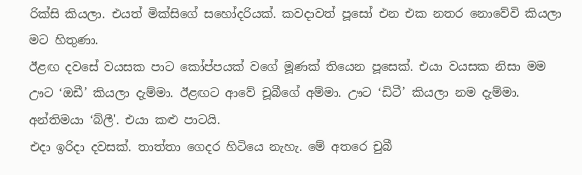රික්සි කියලා. එයත් මික්සිගේ සහෝදරියක්. කවදාවත් පූසෝ එන එක නතර නොවේවි කියලා මට හිතුණා.
ඊළඟ දවසේ වයසක පාට කෝප්පයක් වගේ මූණක් තියෙන පූසෙක්. එයා වයසක නිසා මම ඌට ‘ඔඩී’ කියලා දැම්මා. ඊළඟට ආවේ චූබීගේ අම්මා. ඌට ‘ඩිටී’ කියලා නම දැම්මා. අන්තිමයා ‘බ්ලී'. එයා කළු පාටයි.
එදා ඉරිදා දවසක්. තාත්තා ගෙදර හිටියෙ නැහැ. මේ අතරෙ චුබී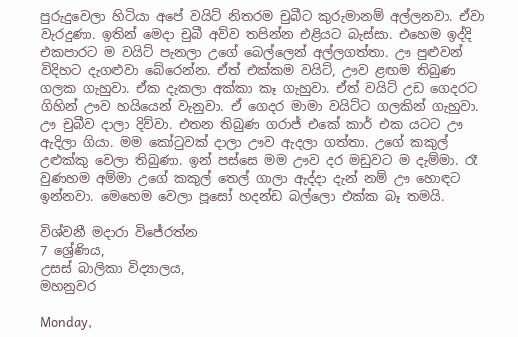පුරුදුවෙලා හිටියා අපේ වයිට් නිතරම චුබීට කුරුමානම් අල්ලනවා. ඒවා වැරදුණා. ඉතින් මෙදා චුබී අව්ව තපින්න එළියට බැස්සා. එහෙම ඉද්දි එකපාරට ම වයිට් පැනලා උගේ බෙල්ලෙන් අල්ලගත්තා. ඌ පුළුවන් විදිහට දැගළුවා බේරෙන්න. ඒත් එක්කම වයිට්, ඌව ළඟම තිබුණ ගලක ගැහුවා. ඒක දැකලා අක්කා කෑ ගැහුවා. ඒත් වයිට් උඩ ගෙදරට ගිහින් ඌව හයියෙන් වැනුවා. ඒ ගෙදර මාමා වයිට්ට ගලකින් ගැහුවා. ඌ චුබීව දාලා දිව්වා. එතන තිබුණ ගරාජ් එකේ කාර් එක යටට ඌ ඇදිලා ගියා. මම කෝටුවක් දාලා ඌව ඇදලා ගත්තා. උගේ කකුල් උළුක්කු වෙලා තිබුණා. ඉන් පස්සෙ මම ඌව දර මඩුවට ම දැම්මා. රෑ වුණහම අම්මා උගේ කකුල් තෙල් ගාලා ඇද්දා දැන් නම් ඌ හොඳට ඉන්නවා. මෙහෙම වෙලා පූසෝ හදන්ඩ බල්ලො එක්ක බෑ තමයි.

විශ්වනී මදාරා විජේරත්න
7 ශ්‍රේණිය,
උසස් බාලිකා විද්‍යාලය,
මහනුවර

Monday,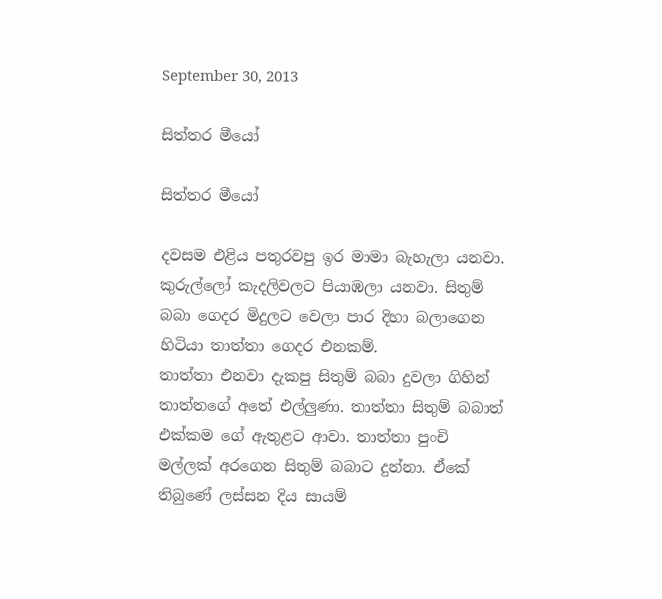September 30, 2013

සිත්තර මීයෝ

සිත්තර මීයෝ

දවසම එළිය පතුරවපු ඉර මාමා බැහැලා යනවා. කුරුල්ලෝ කැදලිවලට පියාඹලා යනවා. සිතුම් බබා ගෙදර මිදුලට වෙලා පාර දිහා බලාගෙන හිටියා තාත්තා ගෙදර එනකම්.
තාත්තා එනවා දැකපු සිතුම් බබා දුවලා ගිහින් තාත්තගේ අතේ එල්ලුණා. තාත්තා සිතුම් බබාත් එක්කම ගේ ඇතුළට ආවා. තාත්තා පුංචි මල්ලක් අරගෙන සිතුම් බබාට දුන්නා. ඒකේ තිබුණේ ලස්සන දිය සායම්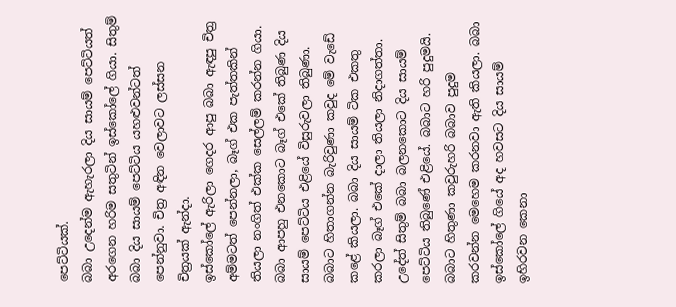පෙට්ටියක්‍.
බබා උදෙන්ම ඇහැරලා දිය සායම් පෙට්ටියත් අරගෙන හරිම සතු‍ටින් ඉස්කෝලේ ගියා. සිතුම් බබා දිය සායම් පෙට්ටිය යහළුවන්ටත් පෙන්නුවා. චිත්‍ර අඳින වෙලාවට ලස්සන චිත්‍රයක් ඇන්දා.
ඉස්කෝලේ ඇරිලා ගෙදර ආපු බබා ඇඳපු චිත්‍ර අම්මටත් පෙන්නලා, බෑග් එක පැත්තකින් තියලා නංගිත් එක්ක සෙල්ලම් කරන්න ගියා.
බබා ආපහු එනකොට බෑග් එකේ තිබුණ දිය සායම් පෙට්ටිය එළියේ විසුරුවලා තිබුණා. බබාට හිතාගන්න බැරිවුණා කවුද මේ වැඩේ කළේ කියලා. බබා දිය සායම් ටික එකතු කරලා බෑග් එකේ දාලා තියලා නිදාගත්තා.
උදේත් සිතුම් බබා බලනකොට දිය සායම් පෙට්ටිය තිබුණේ එළියේ. බබාට හරි පුදුමයි. බබාට හිතුණා කවුරුහරි බබාව පුදුම කරවන්න මෙහෙම කරනවා ඇති කියලා. බබා ඉස්කෝලේ ගියේ අද හවසට දිය සායම් ඉහිරවන කෙනා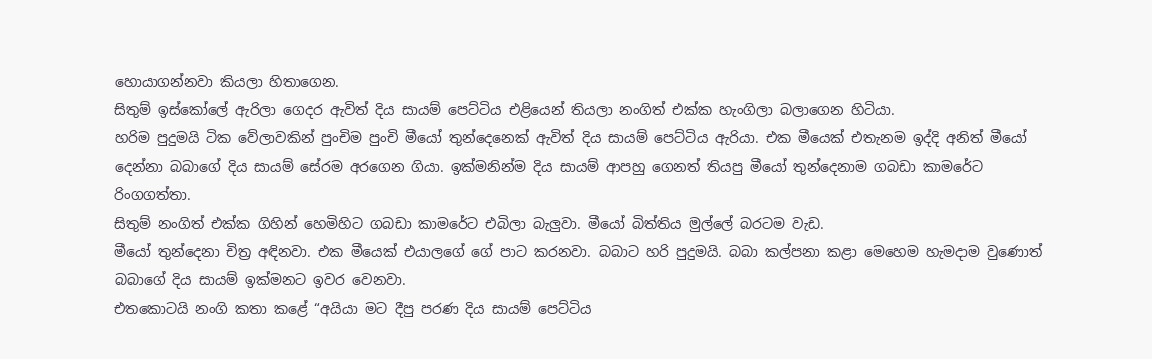හොයාගන්නවා කියලා හිතාගෙන.
සිතුම් ඉස්කෝලේ ඇරිලා ගෙදර ඇවිත් දිය සායම් පෙට්ටිය එළියෙන් තියලා නංගිත් එක්ක හැංගිලා බලාගෙන හිටියා.
හරිම පුදුමයි ටික වේලාවකින් පුංචිම පුංචි මීයෝ තුන්දෙනෙක් ඇවිත් දිය සායම් පෙට්ටිය ඇරියා. එක මීයෙක් එතැනම ඉද්දි අනිත් මීයෝ දෙන්නා බබාගේ දිය සායම් සේරම අරගෙන ගියා. ඉක්මනින්ම දිය සායම් ආපහු ගෙනත් තියපු මීයෝ තුන්දෙනාම ගබඩා කාමරේට රිංගගත්තා.
සිතුම් නංගිත් එක්ක ගිහින් හෙමිහිට ගබඩා කාමරේට එබිලා බැලුවා. මීයෝ බිත්තිය මුල්ලේ බරටම වැඩ.
මීයෝ තුන්දෙනා චිත්‍ර අඳිනවා. එක මීයෙක් එයාලගේ ගේ පාට කරනවා. බබාට හරි පුදුමයි. බබා කල්පනා කළා මෙහෙම හැමදාම වුණොත් බබාගේ දිය සායම් ඉක්මනට ඉවර වෙනවා.
එ‍තකොටයි නංගි කතා කළේ “අයියා මට දීපු පරණ දිය සායම් පෙට්ටිය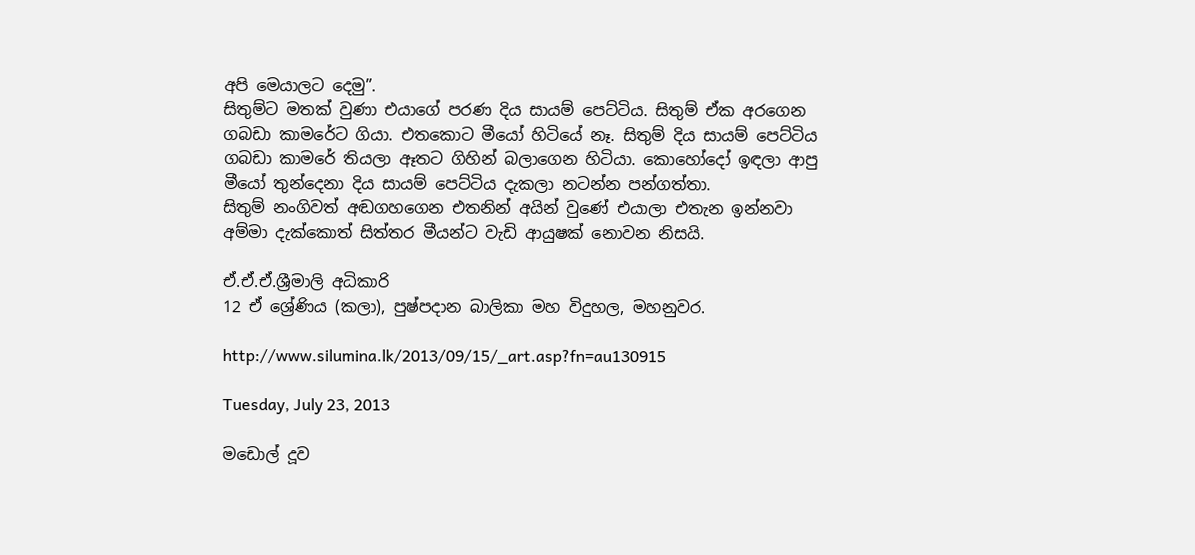අපි මෙයාලට දෙමු”.
සිතුම්ට මතක් වුණා එයාගේ පරණ දිය සායම් පෙට්ටිය. සිතුම් ඒක අරගෙන ගබඩා කාමරේට ගියා. එතකොට මීයෝ හිටියේ නෑ. සිතුම් දිය සායම් පෙට්ටිය ගබඩා කාමරේ තියලා ඈතට ගිහින් බලාගෙන හිටියා. කොහෝදෝ ඉඳලා ආපු මීයෝ තුන්දෙනා දිය සායම් පෙට්ටිය දැකලා නටන්න පන්ගත්තා.
සිතුම් නංගිවත් අඬගහගෙන එතනින් අයින් වුණේ එයාලා එතැන ඉන්නවා අම්මා දැක්කොත් සිත්තර මීයන්ට වැඩි ආයුෂක් නොවන නිසයි.

ඒ.ඒ.ඒ.ශ්‍රීමාලි අධිකාරි
12 ඒ‍ ශ්‍රේණිය (කලා), පුෂ්පදාන බාලිකා මහ විදුහල, මහනුවර.

http://www.silumina.lk/2013/09/15/_art.asp?fn=au130915

Tuesday, July 23, 2013

මඩොල් දූව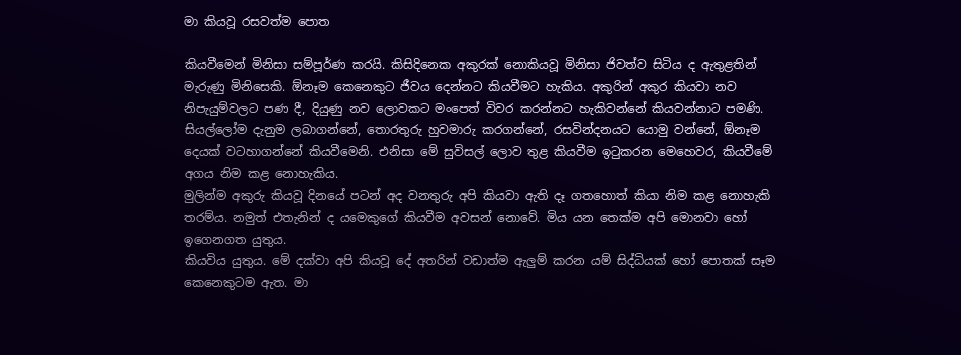මා කියවූ රසවත්ම පොත

කියවීමෙන් මිනිසා සම්පූර්ණ කරයි. කිසිදිනෙක අකුරක් නොකියවූ මිනිසා ජිවත්ව සිටිය ද ඇතුළතින් මැරුණු මිනිසෙකි. ඕනෑම කෙනෙකුට ජීවය දෙන්නට කියවීමට හැකිය. අකුරින් අකුර කියවා නව නිපැයුම්වලට පණ දී, දියුණු නව ලොවකට මංපෙත් විවර කරන්නට හැකිවන්නේ කියවන්නාට පමණි. සියල්ලෝම දැනුම ලබාගන්නේ, තොරතුරු හුවමාරු කරගන්නේ, රසවින්දනයට යොමු වන්නේ, ඕනෑම දෙයක් වටහාගන්නේ කියවීමෙනි. එනිසා මේ සුවිසල් ලොව තුළ කියවීම ඉටුකරන මෙහෙවර, කියවීමේ අගය නිම කළ නොහැකිය.
මුලින්ම අකුරු කියවූ දිනයේ පටන් අද වනතුරු අපි කියවා ඇති දෑ ගතහොත් කියා නිම කළ නොහැකි තරම්ය. නමුත් එතැනින් ද යමෙකුගේ කියවීම අවසන් නොවේ. මිය යන තෙක්ම අපි මොනවා හෝ ඉගෙනගත යුතුය.
කියවිය යුතුය. මේ දක්වා අපි කියවූ දේ අතරින් වඩාත්ම ඇලුම් කරන යම් සිද්ධියක් හෝ පොතක් සෑම කෙනෙකුටම ඇත. මා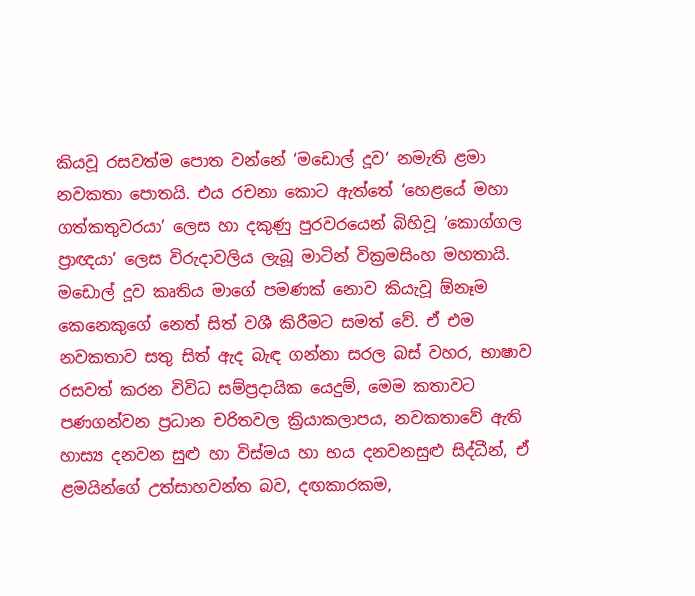කියවූ රසවත්ම පොත වන්නේ ‘මඩොල් දූව‘ නමැති ළමා නවකතා පොතයි. එය රචනා කොට ඇත්තේ ‘හෙළයේ මහා ගත්කතුවරයා’ ලෙස හා දකුණු පුරවරයෙන් බිහිවූ ‘කොග්ගල ප්‍රාඥයා’ ලෙස විරුදාවලිය ලැබූ මාටින් වික්‍රමසිංහ මහතායි.
මඩොල් දූව කෘතිය මාගේ පමණක් නොව කියැවූ ඕනෑම කෙනෙකුගේ නෙත් සිත් වශී කිරීමට සමත් වේ. ඒ එම නවකතාව සතු සිත් ඇද බැඳ ගන්නා සරල බස් වහර, භාෂාව රසවත් කරන විවිධ සම්ප්‍රදායික යෙදුම්, මෙම කතාවට පණගන්වන ප්‍රධාන චරිතවල ක්‍රියාකලාපය, නවකතාවේ ඇති හාස්‍ය දනවන සුළු හා විස්මය හා භය දනවනසුළු සිද්ධීන්, ඒ ළමයින්ගේ උත්සාහවන්ත බව, දඟකාරකම,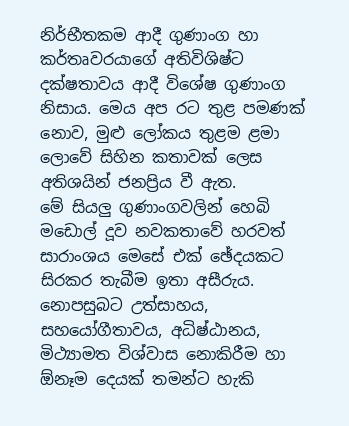නිර්භීතකම ආදී ගුණාංග හා කර්තෘවරයාගේ අතිවිශිෂ්ට දක්ෂතාවය ආදී විශේෂ ගුණාංග නිසාය. මෙය අප රට තුළ පමණක් නොව, මුළු ලෝකය තුළම ළමා ලොවේ සිහින කතාවක් ලෙස අතිශයින් ජනප්‍රිය වී ඇත.
මේ සියලු ගුණාංගවලින් හෙබි මඩොල් දූව නවකතාවේ හරවත් සාරාංශය මෙසේ එක් ඡේදයකට සිරකර තැබීම ඉතා අසීරුය.
නොපසුබට උත්සාහය, සහයෝගීතාවය, අධිෂ්ඨානය, මිථ්‍යාමත විශ්වාස නොකිරීම හා ඕනෑම දෙයක් තමන්ට හැකි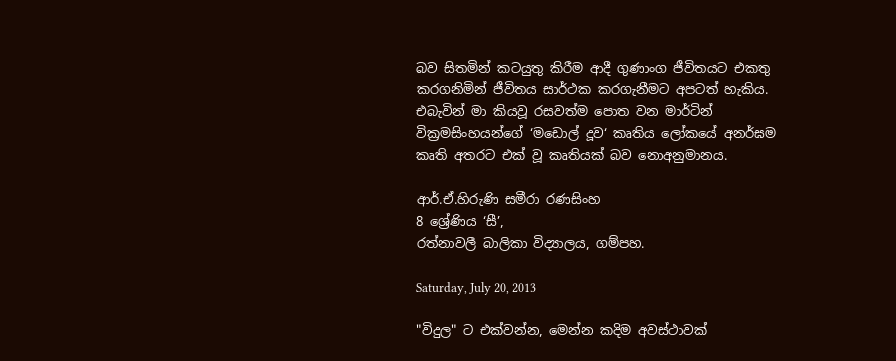බව සිතමින් කටයුතු කිරීම ආදී ගුණාංග ජීවිතයට එකතු කරගනිමින් ජීවිතය සාර්ථක කරගැනීමට අපටත් හැකිය. එබැවින් මා කියවූ රසවත්ම පොත වන මාර්ටින් වික්‍රමසිංහයන්ගේ ‘මඩොල් දූව‘ කෘතිය ලෝකයේ අනර්ඝම කෘති අතරට එක් වූ කෘතියක් බව නොඅනුමානය.

ආර්.ඒ.හිරුණි සමීරා රණසිංහ
8 ශ්‍රේණිය ‘සී’,
රත්නාවලී බාලිකා විද්‍යාලය, ගම්පහ.

Saturday, July 20, 2013

"විදුල" ට එක්වන්න, මෙන්න කදිම අවස්ථාවක්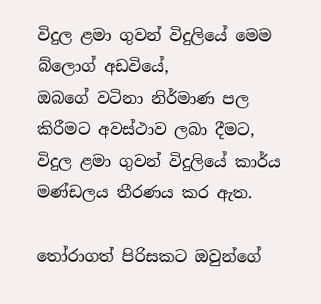විදුල ළමා ගුවන් විදුලියේ මෙම බ්ලොග් අඩවියේ,
ඔබගේ වටිනා නිර්මාණ පල කිරීමට අවස්ථාව ලබා දීමට,
විදුල ළමා ගුවන් විදුලියේ කාර්ය මණ්ඩලය තීරණය කර ඇත.

තෝරාගත් පිරිසකට ඔවුන්ගේ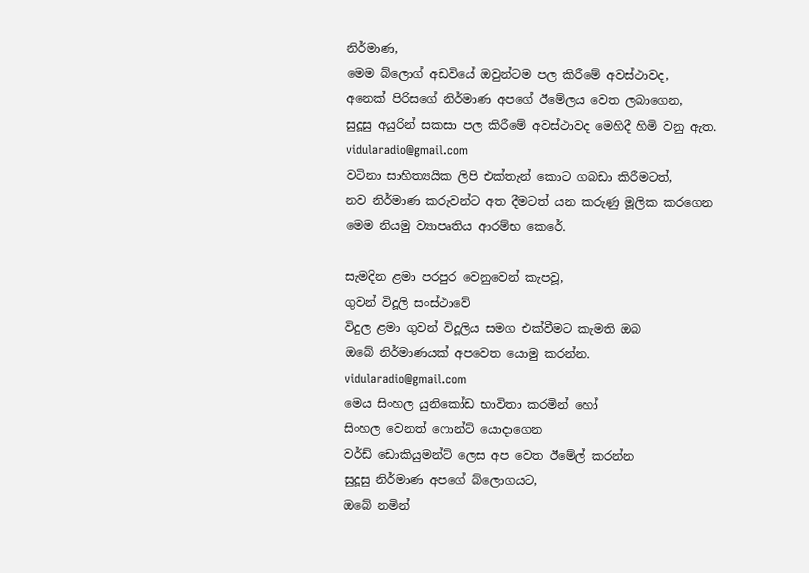නිර්මාණ,
මෙම බ්ලොග් අඩවියේ ඔවුන්ටම පල කිරීමේ අවස්ථාවද,
අනෙක් පිරිසගේ නිර්මාණ අපගේ ඊමේලය වෙත ලබාගෙන,
සුදූසු අයුරින් සකසා පල කිරීමේ අවස්ථාවද මෙහිදී හිමි වනු ඇත.
vidularadio@gmail.com
වටිනා සාහිත්‍යයික ලිපි එක්තැන් කොට ගබඩා කිරීමටත්,
නව නිර්මාණ කරුවන්ට අත දීමටත් යන කරුණු මූලික කරගෙන
මෙම නියමු ව්‍යාපෘතිය ආරම්භ කෙරේ.

සැමදින ළමා පරපුර වෙනුවෙන් කැපවූ,
ගුවන් විදූලි සංස්ථාවේ
විදුල ළමා ගුවන් විදූලිය සමග එක්වීමට කැමති ඔබ
ඔබේ නිර්මාණයක් අපවෙත යොමු කරන්න.
vidularadio@gmail.com
මෙය සිංහල යුනිකෝඩ භාවිතා කරමින් හෝ
සිංහල වෙනත් ෆොන්ට් යොදාගෙන
වර්ඩ් ඩොකියුමන්ට් ලෙස අප වෙත ඊමේල් කරන්න
සුදූසු නිර්මාණ අපගේ බ්ලොගයට,
ඔබේ නමින්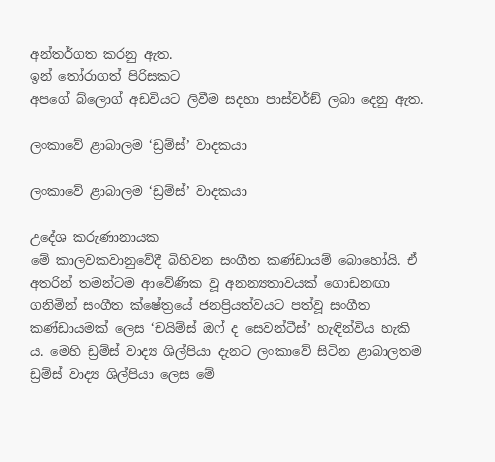අන්තර්ගත කරනු ඇත.
ඉන් තෝරාගත් පිරිසකට
අපගේ බ්ලොග් අඩවියට ලිවීම සදහා පාස්වර්ඞ් ලබා දෙනු ඇත.

ලංකාවේ ළාබාලම ‘ඩ්‍රම්ස්’ වාදකයා

ලංකාවේ ළාබාලම ‘ඩ්‍රම්ස්’ වාදකයා

උදේශ කරුණානායක
මේ කාලවකවානුවේදී බිහිවන සංගීත කණ්ඩායම් බොහෝයි. ඒ අතරින් තමන්ටම ආවේණික වූ අනන්‍යතාවයක් ගොඩනඟා ගනිමින් සංගීත ක්ෂේත්‍රයේ ජනප්‍රියත්වයට පත්වූ සංගීත කණ්ඩායමක් ලෙස ‘චයිම්ස් ඔෆ් ද සෙවන්ටීස්’ හැඳින්විය හැකි ය. මෙහි ඩ්‍රම්ස් වාද්‍ය ශිල්පියා දැනට ලංකාවේ සිටින ළාබාලතම ඩ්‍රම්ස් වාද්‍ය ශිල්පියා ලෙස මේ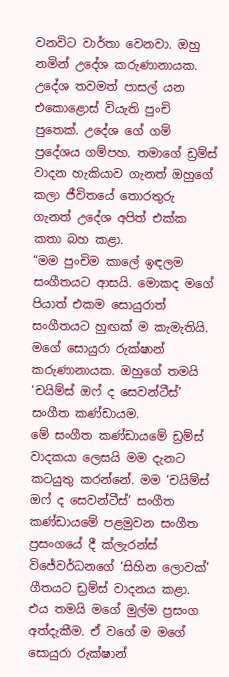වනවිට වාර්තා වෙනවා. ඔහු නමින් උදේශ කරුණානායක. උදේශ තවමත් පාසල් යන එකොළොස් වියැති පුංචි පුතෙක්. උදේශ ගේ ගම් ප්‍රදේශය ගම්පහ. තමාගේ ඩ්‍රම්ස් වාදන හැකියාව ගැනත් ඔහුගේ කලා ජීවිතයේ තොරතුරු ගැනත් උදේශ අපිත් එක්ක කතා බහ කළා.
“මම පුංචිම කාලේ ඉඳලම සංගීතයට ආසයි. මොකද මගේ පියාත් එකම සොයුරාත් සංගීතයට හුඟක් ම කැමැතියි. මගේ සොයුරා රුක්ෂාන් කරුණානායක. ඔහුගේ තමයි ‘චයිම්ස් ඔෆ් ද සෙවන්ටීස්’ සංගීත කණ්ඩායම.
මේ සංගීත කණ්ඩායමේ ඩ්‍රම්ස් වාදකයා ලෙසයි මම දැනට කටයුතු කරන්නේ. මම ‘චයිම්ස් ඔෆ් ද සෙවන්ටීස්’ සංගීත කණ්ඩායමේ පළමුවන සංගීත ප්‍රසංගයේ දී ක්ලැරන්ස් විජේවර්ධනගේ ‘සිහින ලොවක්’ ගීතයට ඩ්‍රම්ස් වාදනය කළා. එය තමයි මගේ මුල්ම ප්‍රසංග අත්දැකීම. ඒ වගේ ම මගේ සොයුරා රුක්ෂාන්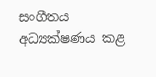සංගීතය අධ්‍යක්ෂණය කළ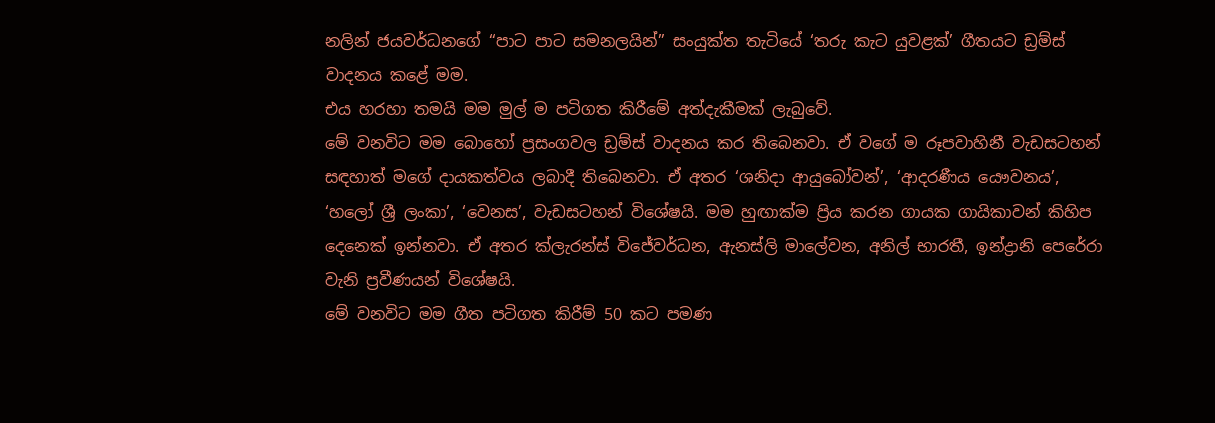නලින් ජයවර්ධනගේ “පාට පාට සමනලයින්” සංයුක්ත තැටියේ ‘තරු කැට යුවළක්’ ගීතයට ඩ්‍රම්ස් වාදනය කළේ මම.
එය හරහා තමයි මම මුල් ම පටිගත කිරීමේ අත්දැකීමක් ලැබුවේ.
මේ වනවිට මම බොහෝ ප්‍රසංගවල ඩ්‍රම්ස් වාදනය කර තිබෙනවා. ඒ වගේ ම රූපවාහිනී වැඩසටහන් සඳහාත් මගේ දායකත්වය ලබාදී තිබෙනවා. ඒ අතර ‘ශනිදා ආයුබෝවන්’, ‘ආදරණීය යෞවනය’, ‘හලෝ ශ්‍රී ලංකා’, ‘වෙනස’, වැඩසටහන් විශේෂයි. මම හුඟාක්ම ප්‍රිය කරන ගායක ගායිකාවන් කිහිප දෙනෙක් ඉන්නවා. ඒ අතර ක්ලැරන්ස් විජේවර්ධන, ඇනස්ලි මාලේවන, අනිල් භාරතී, ඉන්ද්‍රානි පෙරේරා වැනි ප්‍රවීණයන් විශේෂයි.
මේ වනවිට මම ගීත පටිගත කිරීම් 50 කට පමණ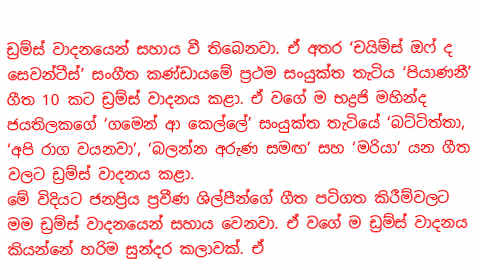ඩ්‍රම්ස් වාදනයෙන් සහාය වී තිබෙනවා. ඒ අතර ‘චයිම්ස් ඔෆ් ද සෙවන්ටීස්’ සංගීත කණ්ඩායමේ ප්‍රථම සංයුක්ත තැටිය ‘පියාණනී’ ගීත 10 කට ඩ්‍රම්ස් වාදනය කළා. ඒ වගේ ම භද්‍රජි මහින්ද ජයතිලකගේ ‘ගමෙන් ආ කෙල්ලේ’ සංයුක්ත තැටියේ ‘බට්ටිත්තා, ‘අපි රාග වයනවා’, ‘බලන්න අරුණ සමඟ’ සහ ‘මරියා’ යන ගීත වලට ඩ්‍රම්ස් වාදනය කළා.
මේ විදියට ජනප්‍රිය ප්‍රවීණ ශිල්පීන්ගේ ගීත පටිගත කිරීම්වලට මම ඩ්‍රම්ස් වාදනයෙන් සහාය වෙනවා. ඒ වගේ ම ඩ්‍රම්ස් වාදනය කියන්නේ හරිම සුන්දර කලාවක්. ඒ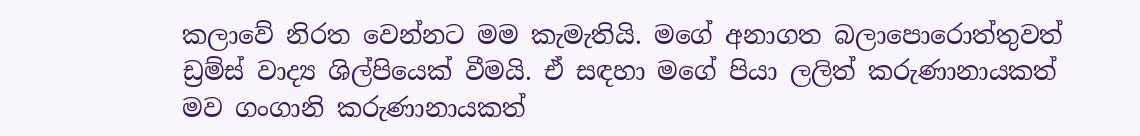කලාවේ නිරත වෙන්නට මම කැමැතියි. මගේ අනාගත බලාපොරොත්තුවත් ඩ්‍රම්ස් වාද්‍ය ශිල්පියෙක් වීමයි. ඒ සඳහා මගේ පියා ලලිත් කරුණානායකත් මව ගංගානි කරුණානායකත්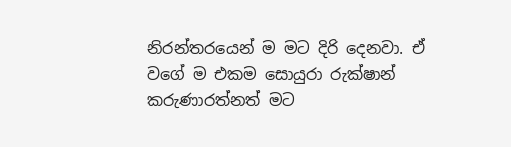නිරන්තරයෙන් ම මට දිරි දෙනවා. ඒ වගේ ම එකම සොයුරා රුක්ෂාන් කරුණාරත්නත් මට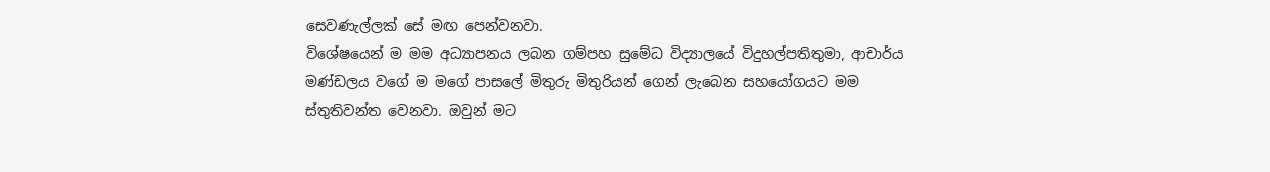සෙවණැල්ලක් සේ මඟ පෙන්වනවා.
විශේෂයෙන් ම මම අධ්‍යාපනය ලබන ගම්පහ සුමේධ විද්‍යාලයේ විදුහල්පතිතුමා, ආචාර්ය මණ්ඩලය වගේ ම මගේ පාසලේ මිතුරු මිතුරියන් ගෙන් ලැබෙන සහයෝගයට මම ස්තුතිවන්ත වෙනවා. ඔවුන් මට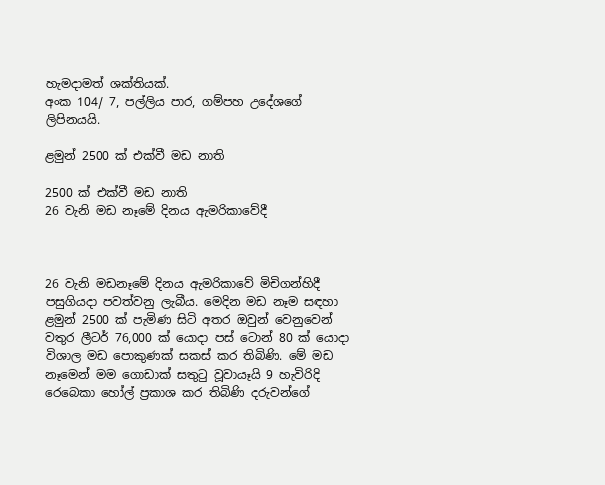හැමදාමත් ශක්තියක්.
අංක 104/ 7, පල්ලිය පාර, ගම්පහ උදේශගේ ලිපිනයයි.

ළමුන් 2500 ක්‌ එක්‌වී මඩ නාති

2500 ක්‌ එක්‌වී මඩ නාති
26 වැනි මඩ නෑමේ දිනය ඇමරිකාවේදී



26 වැනි මඩනෑමේ දිනය ඇමරිකාවේ මිචිගන්හිදී පසුගියදා පවත්වනු ලැබීය. මෙදින මඩ නෑම සඳහා ළමුන් 2500 ක්‌ පැමිණ සිටි අතර ඔවුන් වෙනුවෙන් වතුර ලීටර් 76,000 ක්‌ යොදා පස්‌ ටොන් 80 ක්‌ යොදා විශාල මඩ පොකුණක්‌ සකස්‌ කර තිබිණි. මේ මඩ නෑමෙන් මම ගොඩාක්‌ සතුටු වූවායෑයි 9 හැවිරිදි රෙබෙකා හෝල් ප්‍රකාශ කර තිබිණි දරුවන්ගේ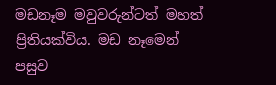මඩනෑම මවුවරුන්ටත් මහත් ප්‍රිතියක්‌විය. මඩ නෑමෙන් පසුව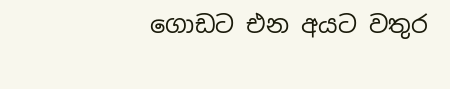ගොඩට එන අයට වතුර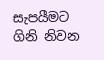සැපයීමට ගිනි නිවන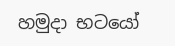හමුදා භටයෝ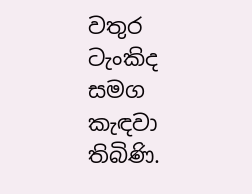වතුර ටැංකිද සමග කැඳවා තිබිණි.